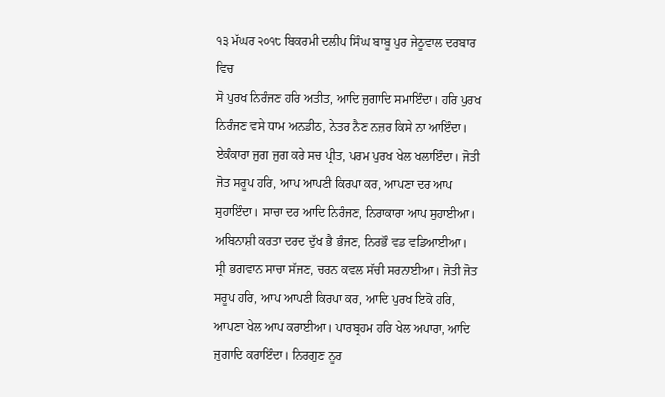੧੩ ਮੱਘਰ ੨੦੧੮ ਬਿਕਰਮੀ ਦਲੀਪ ਸਿੰਘ ਬਾਬੂ ਪੁਰ ਜੇਠੂਵਾਲ ਦਰਬਾਰ ਵਿਚ
ਸੋ ਪੁਰਖ ਨਿਰੰਜਣ ਹਰਿ ਅਤੀਤ, ਆਦਿ ਜੁਗਾਦਿ ਸਮਾਇੰਦਾ। ਹਰਿ ਪੁਰਖ ਨਿਰੰਜਣ ਵਸੇ ਧਾਮ ਅਨਡੀਠ, ਨੇਤਰ ਨੈਣ ਨਜ਼ਰ ਕਿਸੇ ਨਾ ਆਇੰਦਾ। ਏਕੰਕਾਰਾ ਜੁਗ ਜੁਗ ਕਰੇ ਸਚ ਪ੍ਰੀਤ, ਪਰਮ ਪੁਰਖ ਖੇਲ ਖਲਾਇੰਦਾ। ਜੋਤੀ ਜੋਤ ਸਰੂਪ ਹਰਿ, ਆਪ ਆਪਣੀ ਕਿਰਪਾ ਕਰ, ਆਪਣਾ ਦਰ ਆਪ ਸੁਹਾਇੰਦਾ। ਸਾਚਾ ਦਰ ਆਦਿ ਨਿਰੰਜਣ, ਨਿਰਾਕਾਰਾ ਆਪ ਸੁਹਾਈਆ। ਅਬਿਨਾਸ਼ੀ ਕਰਤਾ ਦਰਦ ਦੁੱਖ ਭੈ ਭੰਜਣ, ਨਿਰਭੌ ਵਡ ਵਡਿਆਈਆ। ਸ੍ਰੀ ਭਗਵਾਨ ਸਾਚਾ ਸੱਜਣ, ਚਰਨ ਕਵਲ ਸੱਚੀ ਸਰਨਾਈਆ। ਜੋਤੀ ਜੋਤ ਸਰੂਪ ਹਰਿ, ਆਪ ਆਪਣੀ ਕਿਰਪਾ ਕਰ, ਆਦਿ ਪੁਰਖ ਇਕੋ ਹਰਿ, ਆਪਣਾ ਖੇਲ ਆਪ ਕਰਾਈਆ। ਪਾਰਬ੍ਰਹਮ ਹਰਿ ਖੇਲ ਅਪਾਰਾ, ਆਦਿ ਜੁਗਾਦਿ ਕਰਾਇੰਦਾ। ਨਿਰਗੁਣ ਨੂਰ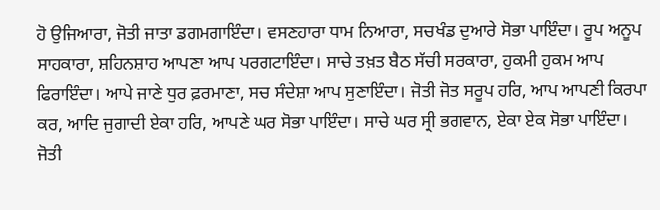ਹੋ ਉਜਿਆਰਾ, ਜੋਤੀ ਜਾਤਾ ਡਗਮਗਾਇੰਦਾ। ਵਸਣਹਾਰਾ ਧਾਮ ਨਿਆਰਾ, ਸਚਖੰਡ ਦੁਆਰੇ ਸੋਭਾ ਪਾਇੰਦਾ। ਰੂਪ ਅਨੂਪ ਸਾਹਕਾਰਾ, ਸ਼ਹਿਨਸ਼ਾਹ ਆਪਣਾ ਆਪ ਪਰਗਟਾਇੰਦਾ। ਸਾਚੇ ਤਖ਼ਤ ਬੈਠ ਸੱਚੀ ਸਰਕਾਰਾ, ਹੁਕਮੀ ਹੁਕਮ ਆਪ ਫਿਰਾਇੰਦਾ। ਆਪੇ ਜਾਣੇ ਧੁਰ ਫ਼ਰਮਾਣਾ, ਸਚ ਸੰਦੇਸ਼ਾ ਆਪ ਸੁਣਾਇੰਦਾ। ਜੋਤੀ ਜੋਤ ਸਰੂਪ ਹਰਿ, ਆਪ ਆਪਣੀ ਕਿਰਪਾ ਕਰ, ਆਦਿ ਜੁਗਾਦੀ ਏਕਾ ਹਰਿ, ਆਪਣੇ ਘਰ ਸੋਭਾ ਪਾਇੰਦਾ। ਸਾਚੇ ਘਰ ਸ੍ਰੀ ਭਗਵਾਨ, ਏਕਾ ਏਕ ਸੋਭਾ ਪਾਇੰਦਾ। ਜੋਤੀ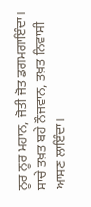ਨੂਰ ਨੂਰ ਮਹਾਨ, ਜੋਤੀ ਜੋਤ ਡਗਮਗਾਇੰਦਾ। ਸਾਚੇ ਤਖ਼ਤ ਬਹੇ ਨੌਜਵਾਨ, ਤਖ਼ਤ ਨਿਵਾਸੀ ਆਸਣ ਲਾਇੰਦਾ।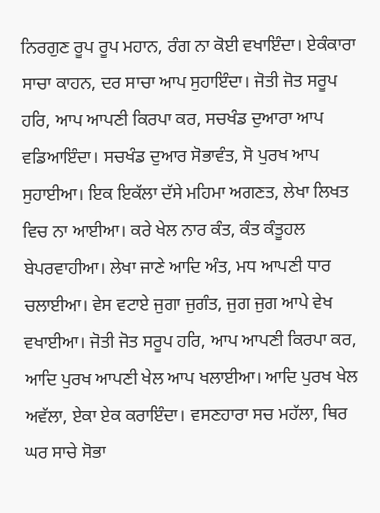ਨਿਰਗੁਣ ਰੂਪ ਰੂਪ ਮਹਾਨ, ਰੰਗ ਨਾ ਕੋਈ ਵਖਾਇੰਦਾ। ਏਕੰਕਾਰਾ ਸਾਚਾ ਕਾਹਨ, ਦਰ ਸਾਚਾ ਆਪ ਸੁਹਾਇੰਦਾ। ਜੋਤੀ ਜੋਤ ਸਰੂਪ ਹਰਿ, ਆਪ ਆਪਣੀ ਕਿਰਪਾ ਕਰ, ਸਚਖੰਡ ਦੁਆਰਾ ਆਪ ਵਡਿਆਇੰਦਾ। ਸਚਖੰਡ ਦੁਆਰ ਸੋਭਾਵੰਤ, ਸੋ ਪੁਰਖ ਆਪ ਸੁਹਾਈਆ। ਇਕ ਇਕੱਲਾ ਦੱਸੇ ਮਹਿਮਾ ਅਗਣਤ, ਲੇਖਾ ਲਿਖਤ ਵਿਚ ਨਾ ਆਈਆ। ਕਰੇ ਖੇਲ ਨਾਰ ਕੰਤ, ਕੰਤ ਕੰਤੂਹਲ ਬੇਪਰਵਾਹੀਆ। ਲੇਖਾ ਜਾਣੇ ਆਦਿ ਅੰਤ, ਮਧ ਆਪਣੀ ਧਾਰ ਚਲਾਈਆ। ਵੇਸ ਵਟਾਏ ਜੁਗਾ ਜੁਗੰਤ, ਜੁਗ ਜੁਗ ਆਪੇ ਵੇਖ ਵਖਾਈਆ। ਜੋਤੀ ਜੋਤ ਸਰੂਪ ਹਰਿ, ਆਪ ਆਪਣੀ ਕਿਰਪਾ ਕਰ, ਆਦਿ ਪੁਰਖ ਆਪਣੀ ਖੇਲ ਆਪ ਖਲਾਈਆ। ਆਦਿ ਪੁਰਖ ਖੇਲ ਅਵੱਲਾ, ਏਕਾ ਏਕ ਕਰਾਇੰਦਾ। ਵਸਣਹਾਰਾ ਸਚ ਮਹੱਲਾ, ਥਿਰ ਘਰ ਸਾਚੇ ਸੋਭਾ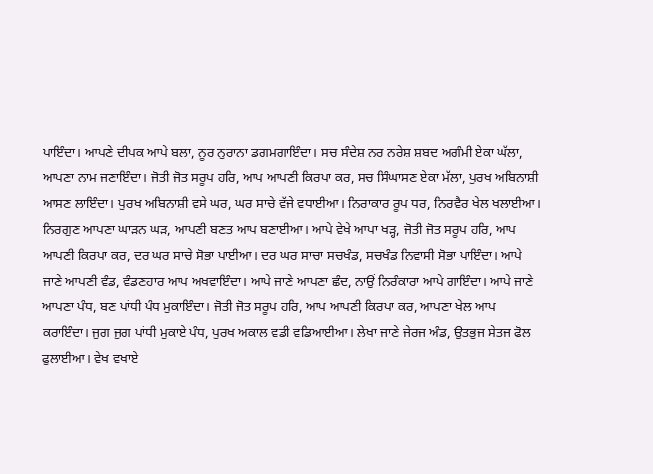ਪਾਇੰਦਾ। ਆਪਣੇ ਦੀਪਕ ਆਪੇ ਬਲਾ, ਨੂਰ ਨੁਰਾਨਾ ਡਗਮਗਾਇੰਦਾ। ਸਚ ਸੰਦੇਸ਼ ਨਰ ਨਰੇਸ਼ ਸ਼ਬਦ ਅਗੰਮੀ ਏਕਾ ਘੱਲਾ, ਆਪਣਾ ਨਾਮ ਜਣਾਇੰਦਾ। ਜੋਤੀ ਜੋਤ ਸਰੂਪ ਹਰਿ, ਆਪ ਆਪਣੀ ਕਿਰਪਾ ਕਰ, ਸਚ ਸਿੰਘਾਸਣ ਏਕਾ ਮੱਲਾ, ਪੁਰਖ ਅਬਿਨਾਸ਼ੀ ਆਸਣ ਲਾਇੰਦਾ। ਪੁਰਖ ਅਬਿਨਾਸ਼ੀ ਵਸੇ ਘਰ, ਘਰ ਸਾਚੇ ਵੱਜੇ ਵਧਾਈਆ। ਨਿਰਾਕਾਰ ਰੂਪ ਧਰ, ਨਿਰਵੈਰ ਖੇਲ ਖਲਾਈਆ। ਨਿਰਗੁਣ ਆਪਣਾ ਘਾੜਨ ਘੜ, ਆਪਣੀ ਬਣਤ ਆਪ ਬਣਾਈਆ। ਆਪੇ ਵੇਖੇ ਆਪਾ ਖੜ੍ਹ, ਜੋਤੀ ਜੋਤ ਸਰੂਪ ਹਰਿ, ਆਪ ਆਪਣੀ ਕਿਰਪਾ ਕਰ, ਦਰ ਘਰ ਸਾਚੇ ਸੋਭਾ ਪਾਈਆ। ਦਰ ਘਰ ਸਾਚਾ ਸਚਖੰਡ, ਸਚਖੰਡ ਨਿਵਾਸੀ ਸੋਭਾ ਪਾਇੰਦਾ। ਆਪੇ ਜਾਣੇ ਆਪਣੀ ਵੰਡ, ਵੰਡਣਹਾਰ ਆਪ ਅਖਵਾਇੰਦਾ। ਆਪੇ ਜਾਣੇ ਆਪਣਾ ਛੰਦ, ਨਾਉਂ ਨਿਰੰਕਾਰਾ ਆਪੇ ਗਾਇੰਦਾ। ਆਪੇ ਜਾਣੇ ਆਪਣਾ ਪੰਧ, ਬਣ ਪਾਂਧੀ ਪੰਧ ਮੁਕਾਇੰਦਾ। ਜੋਤੀ ਜੋਤ ਸਰੂਪ ਹਰਿ, ਆਪ ਆਪਣੀ ਕਿਰਪਾ ਕਰ, ਆਪਣਾ ਖੇਲ ਆਪ ਕਰਾਇੰਦਾ। ਜੁਗ ਜੁਗ ਪਾਂਧੀ ਮੁਕਾਏ ਪੰਧ, ਪੁਰਖ ਅਕਾਲ ਵਡੀ ਵਡਿਆਈਆ। ਲੇਖਾ ਜਾਣੇ ਜੇਰਜ ਅੰਡ, ਉਤਭੁਜ ਸੇਤਜ ਫੋਲ ਫੁਲਾਈਆ। ਵੇਖ ਵਖਾਏ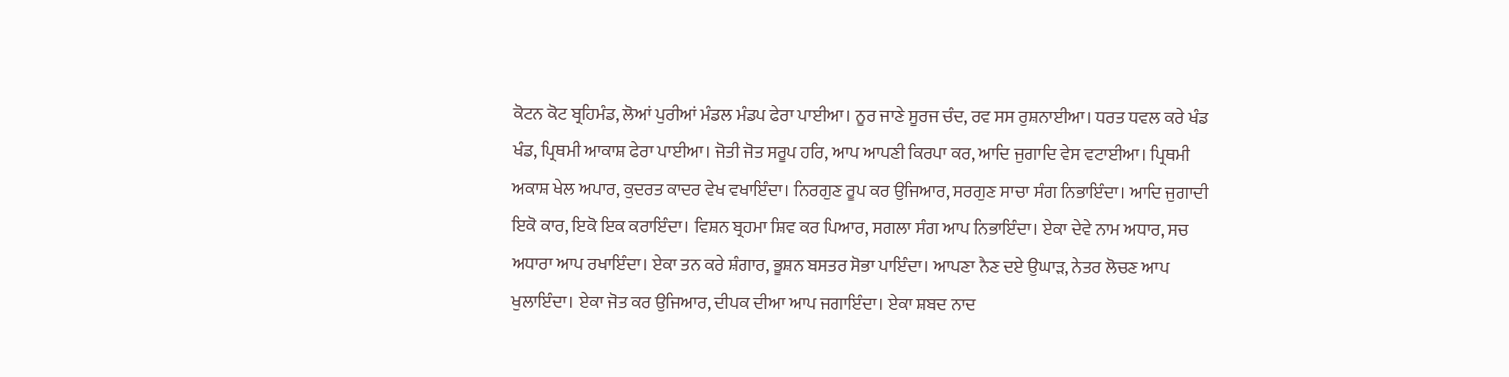ਕੋਟਨ ਕੋਟ ਬ੍ਰਹਿਮੰਡ, ਲੋਆਂ ਪੁਰੀਆਂ ਮੰਡਲ ਮੰਡਪ ਫੇਰਾ ਪਾਈਆ। ਨੂਰ ਜਾਣੇ ਸੂਰਜ ਚੰਦ, ਰਵ ਸਸ ਰੁਸ਼ਨਾਈਆ। ਧਰਤ ਧਵਲ ਕਰੇ ਖੰਡ ਖੰਡ, ਪ੍ਰਿਥਮੀ ਆਕਾਸ਼ ਫੇਰਾ ਪਾਈਆ। ਜੋਤੀ ਜੋਤ ਸਰੂਪ ਹਰਿ, ਆਪ ਆਪਣੀ ਕਿਰਪਾ ਕਰ, ਆਦਿ ਜੁਗਾਦਿ ਵੇਸ ਵਟਾਈਆ। ਪ੍ਰਿਥਮੀ ਅਕਾਸ਼ ਖੇਲ ਅਪਾਰ, ਕੁਦਰਤ ਕਾਦਰ ਵੇਖ ਵਖਾਇੰਦਾ। ਨਿਰਗੁਣ ਰੂਪ ਕਰ ਉਜਿਆਰ, ਸਰਗੁਣ ਸਾਚਾ ਸੰਗ ਨਿਭਾਇੰਦਾ। ਆਦਿ ਜੁਗਾਦੀ ਇਕੋ ਕਾਰ, ਇਕੋ ਇਕ ਕਰਾਇੰਦਾ। ਵਿਸ਼ਨ ਬ੍ਰਹਮਾ ਸ਼ਿਵ ਕਰ ਪਿਆਰ, ਸਗਲਾ ਸੰਗ ਆਪ ਨਿਭਾਇੰਦਾ। ਏਕਾ ਦੇਵੇ ਨਾਮ ਅਧਾਰ, ਸਚ ਅਧਾਰਾ ਆਪ ਰਖਾਇੰਦਾ। ਏਕਾ ਤਨ ਕਰੇ ਸ਼ੰਗਾਰ, ਭੂਸ਼ਨ ਬਸਤਰ ਸੋਭਾ ਪਾਇੰਦਾ। ਆਪਣਾ ਨੈਣ ਦਏ ਉਘਾੜ, ਨੇਤਰ ਲੋਚਣ ਆਪ ਖੁਲਾਇੰਦਾ। ਏਕਾ ਜੋਤ ਕਰ ਉਜਿਆਰ, ਦੀਪਕ ਦੀਆ ਆਪ ਜਗਾਇੰਦਾ। ਏਕਾ ਸ਼ਬਦ ਨਾਦ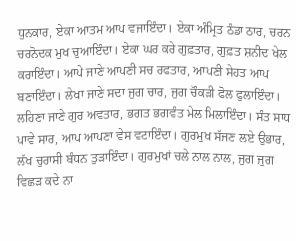ਧੁਨਕਾਰ, ਏਕਾ ਆਤਮ ਆਪ ਵਜਾਇੰਦਾ। ਏਕਾ ਅੰਮ੍ਰਿਤ ਠੰਡਾ ਠਾਰ, ਚਰਨ ਚਰਨੋਦਕ ਮੁਖ ਚੁਆਇੰਦਾ। ਏਕਾ ਘਰ ਕਰੇ ਗੁਫ਼ਤਾਰ, ਗੁਫ਼ਤ ਸ਼ਨੀਦ ਖੇਲ ਕਰਾਇੰਦਾ। ਆਪੇ ਜਾਣੇ ਆਪਣੀ ਸਚ ਰਫਤਾਰ, ਆਪਣੀ ਸੇਹਤ ਆਪ ਬਣਾਇੰਦਾ। ਲੇਖਾ ਜਾਣੇ ਸਦਾ ਜੁਗ ਚਾਰ, ਜੁਗ ਚੌਕੜੀ ਫੋਲ ਫੁਲਾਇੰਦਾ। ਲਹਿਣਾ ਜਾਣੇ ਗੁਰ ਅਵਤਾਰ, ਭਗਤ ਭਗਵੰਤ ਮੇਲ ਮਿਲਾਇੰਦਾ। ਸੰਤ ਸਾਧ ਪਾਵੇ ਸਾਰ, ਆਪ ਆਪਣਾ ਵੇਸ ਵਟਾਇੰਦਾ। ਗੁਰਮੁਖ ਸੱਜਣ ਲਏ ਉਭਾਰ, ਲੱਖ ਚੁਰਾਸੀ ਬੰਧਨ ਤੁੜਾਇੰਦਾ। ਗੁਰਮੁਖਾਂ ਚਲੇ ਨਾਲ ਨਾਲ, ਜੁਗ ਜੁਗ ਵਿਛੜ ਕਦੇ ਨਾ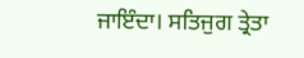ਜਾਇੰਦਾ। ਸਤਿਜੁਗ ਤ੍ਰੇਤਾ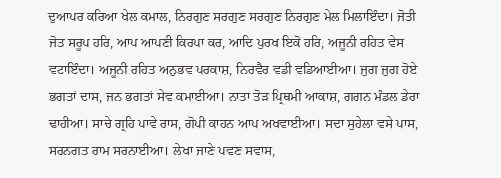ਦੁਆਪਰ ਕਰਿਆ ਖੇਲ ਕਮਾਲ, ਨਿਰਗੁਣ ਸਰਗੁਣ ਸਰਗੁਣ ਨਿਰਗੁਣ ਮੇਲ ਮਿਲਾਇੰਦਾ। ਜੋਤੀ ਜੋਤ ਸਰੂਪ ਹਰਿ, ਆਪ ਆਪਣੀ ਕਿਰਪਾ ਕਰ, ਆਦਿ ਪੁਰਖ ਇਕੋ ਹਰਿ, ਅਜੂਨੀ ਰਹਿਤ ਵੇਸ ਵਟਾਇੰਦਾ। ਅਜੂਨੀ ਰਹਿਤ ਅਨੁਭਵ ਪਰਕਾਸ਼, ਨਿਰਵੈਰ ਵਡੀ ਵਡਿਆਈਆ। ਜੁਗ ਜੁਗ ਹੋਏ ਭਗਤਾਂ ਦਾਸ, ਜਨ ਭਗਤਾਂ ਸੇਵ ਕਮਾਈਆ। ਨਾਤਾ ਤੋੜ ਪ੍ਰਿਥਮੀ ਆਕਾਸ਼, ਗਗਨ ਮੰਡਲ ਡੇਰਾ ਢਾਹੀਆ। ਸਾਚੇ ਗ੍ਰਹਿ ਪਾਵੇ ਰਾਸ, ਗੋਪੀ ਕਾਹਨ ਆਪ ਅਖਵਾਈਆ। ਸਦਾ ਸੁਹੇਲਾ ਵਸੇ ਪਾਸ, ਸਰਨਗਤ ਰਾਮ ਸਰਨਾਈਆ। ਲੇਖਾ ਜਾਣੇ ਪਵਣ ਸਵਾਸ,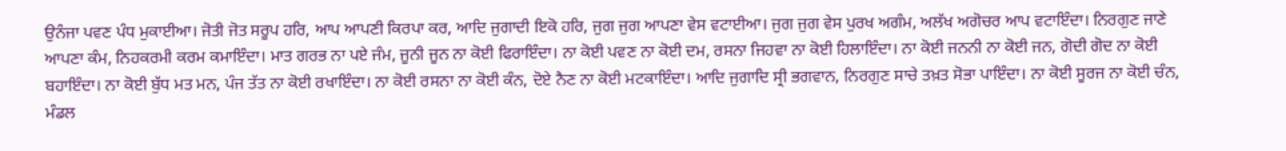ਉਨੰਜਾ ਪਵਣ ਪੰਧ ਮੁਕਾਈਆ। ਜੋਤੀ ਜੋਤ ਸਰੂਪ ਹਰਿ, ਆਪ ਆਪਣੀ ਕਿਰਪਾ ਕਰ, ਆਦਿ ਜੁਗਾਦੀ ਇਕੋ ਹਰਿ, ਜੁਗ ਜੁਗ ਆਪਣਾ ਵੇਸ ਵਟਾਈਆ। ਜੁਗ ਜੁਗ ਵੇਸ ਪੁਰਖ ਅਗੰਮ, ਅਲੱਖ ਅਗੋਚਰ ਆਪ ਵਟਾਇੰਦਾ। ਨਿਰਗੁਣ ਜਾਣੇ ਆਪਣਾ ਕੰਮ, ਨਿਹਕਰਮੀ ਕਰਮ ਕਮਾਇੰਦਾ। ਮਾਤ ਗਰਭ ਨਾ ਪਏ ਜੰਮ, ਜੂਨੀ ਜੂਨ ਨਾ ਕੋਈ ਫਿਰਾਇੰਦਾ। ਨਾ ਕੋਈ ਪਵਣ ਨਾ ਕੋਈ ਦਮ, ਰਸਨਾ ਜਿਹਵਾ ਨਾ ਕੋਈ ਹਿਲਾਇੰਦਾ। ਨਾ ਕੋਈ ਜਨਨੀ ਨਾ ਕੋਈ ਜਨ, ਗੋਦੀ ਗੋਦ ਨਾ ਕੋਈ ਬਹਾਇੰਦਾ। ਨਾ ਕੋਈ ਬੁੱਧ ਮਤ ਮਨ, ਪੰਜ ਤੱਤ ਨਾ ਕੋਈ ਰਖਾਇੰਦਾ। ਨਾ ਕੋਈ ਰਸਨਾ ਨਾ ਕੋਈ ਕੰਨ, ਦੋਏ ਨੈਣ ਨਾ ਕੋਈ ਮਟਕਾਇੰਦਾ। ਆਦਿ ਜੁਗਾਦਿ ਸ੍ਰੀ ਭਗਵਾਨ, ਨਿਰਗੁਣ ਸਾਚੇ ਤਖ਼ਤ ਸੋਭਾ ਪਾਇੰਦਾ। ਨਾ ਕੋਈ ਸੂਰਜ ਨਾ ਕੋਈ ਚੰਨ, ਮੰਡਲ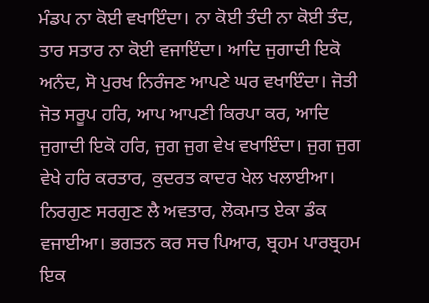ਮੰਡਪ ਨਾ ਕੋਈ ਵਖਾਇੰਦਾ। ਨਾ ਕੋਈ ਤੰਦੀ ਨਾ ਕੋਈ ਤੰਦ, ਤਾਰ ਸਤਾਰ ਨਾ ਕੋਈ ਵਜਾਇੰਦਾ। ਆਦਿ ਜੁਗਾਦੀ ਇਕੋ ਅਨੰਦ, ਸੋ ਪੁਰਖ ਨਿਰੰਜਣ ਆਪਣੇ ਘਰ ਵਖਾਇੰਦਾ। ਜੋਤੀ ਜੋਤ ਸਰੂਪ ਹਰਿ, ਆਪ ਆਪਣੀ ਕਿਰਪਾ ਕਰ, ਆਦਿ ਜੁਗਾਦੀ ਇਕੋ ਹਰਿ, ਜੁਗ ਜੁਗ ਵੇਖ ਵਖਾਇੰਦਾ। ਜੁਗ ਜੁਗ ਵੇਖੇ ਹਰਿ ਕਰਤਾਰ, ਕੁਦਰਤ ਕਾਦਰ ਖੇਲ ਖਲਾਈਆ। ਨਿਰਗੁਣ ਸਰਗੁਣ ਲੈ ਅਵਤਾਰ, ਲੋਕਮਾਤ ਏਕਾ ਡੰਕ ਵਜਾਈਆ। ਭਗਤਨ ਕਰ ਸਚ ਪਿਆਰ, ਬ੍ਰਹਮ ਪਾਰਬ੍ਰਹਮ ਇਕ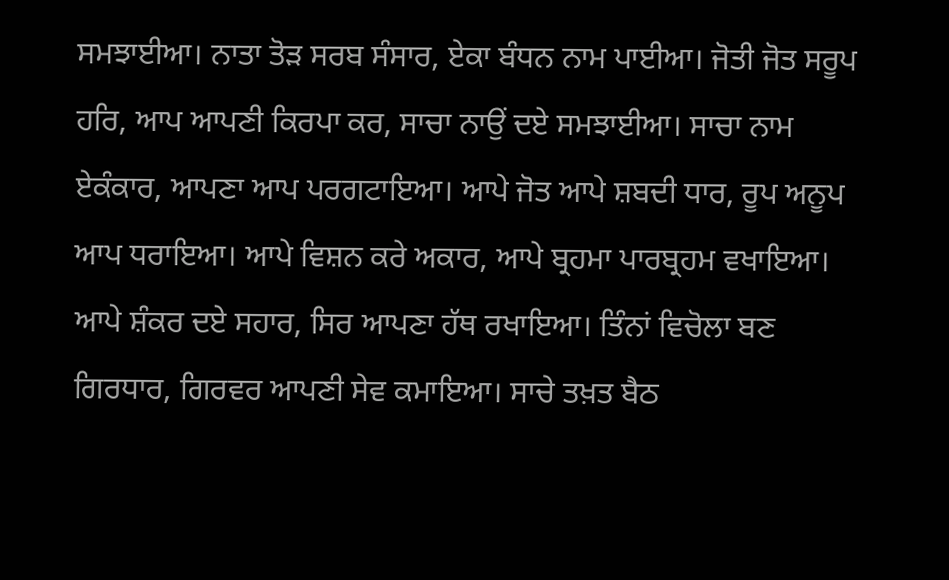ਸਮਝਾਈਆ। ਨਾਤਾ ਤੋੜ ਸਰਬ ਸੰਸਾਰ, ਏਕਾ ਬੰਧਨ ਨਾਮ ਪਾਈਆ। ਜੋਤੀ ਜੋਤ ਸਰੂਪ ਹਰਿ, ਆਪ ਆਪਣੀ ਕਿਰਪਾ ਕਰ, ਸਾਚਾ ਨਾਉਂ ਦਏ ਸਮਝਾਈਆ। ਸਾਚਾ ਨਾਮ ਏਕੰਕਾਰ, ਆਪਣਾ ਆਪ ਪਰਗਟਾਇਆ। ਆਪੇ ਜੋਤ ਆਪੇ ਸ਼ਬਦੀ ਧਾਰ, ਰੂਪ ਅਨੂਪ ਆਪ ਧਰਾਇਆ। ਆਪੇ ਵਿਸ਼ਨ ਕਰੇ ਅਕਾਰ, ਆਪੇ ਬ੍ਰਹਮਾ ਪਾਰਬ੍ਰਹਮ ਵਖਾਇਆ। ਆਪੇ ਸ਼ੰਕਰ ਦਏ ਸਹਾਰ, ਸਿਰ ਆਪਣਾ ਹੱਥ ਰਖਾਇਆ। ਤਿੰਨਾਂ ਵਿਚੋਲਾ ਬਣ ਗਿਰਧਾਰ, ਗਿਰਵਰ ਆਪਣੀ ਸੇਵ ਕਮਾਇਆ। ਸਾਚੇ ਤਖ਼ਤ ਬੈਠ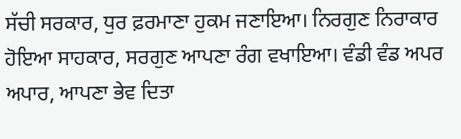ਸੱਚੀ ਸਰਕਾਰ, ਧੁਰ ਫ਼ਰਮਾਣਾ ਹੁਕਮ ਜਣਾਇਆ। ਨਿਰਗੁਣ ਨਿਰਾਕਾਰ ਹੋਇਆ ਸਾਹਕਾਰ, ਸਰਗੁਣ ਆਪਣਾ ਰੰਗ ਵਖਾਇਆ। ਵੰਡੀ ਵੰਡ ਅਪਰ ਅਪਾਰ, ਆਪਣਾ ਭੇਵ ਦਿਤਾ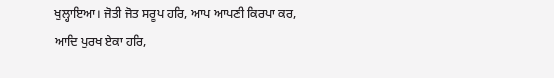ਖੁਲ੍ਹਾਇਆ। ਜੋਤੀ ਜੋਤ ਸਰੂਪ ਹਰਿ, ਆਪ ਆਪਣੀ ਕਿਰਪਾ ਕਰ, ਆਦਿ ਪੁਰਖ ਏਕਾ ਹਰਿ,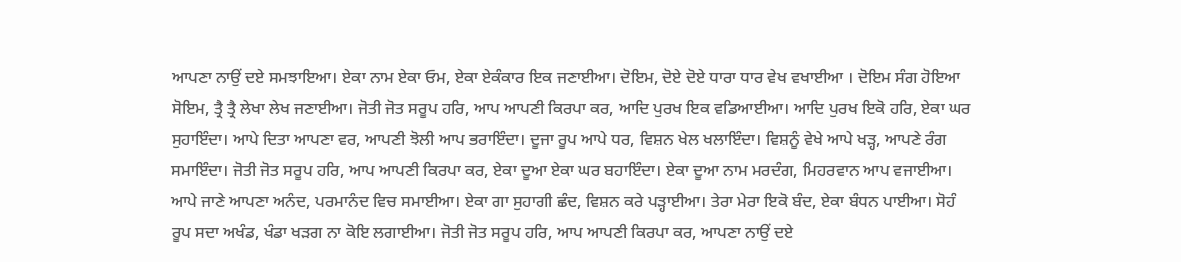ਆਪਣਾ ਨਾਉਂ ਦਏ ਸਮਝਾਇਆ। ਏਕਾ ਨਾਮ ਏਕਾ ਓਮ, ਏਕਾ ਏਕੰਕਾਰ ਇਕ ਜਣਾਈਆ। ਦੋਇਮ, ਦੋਏ ਦੋਏ ਧਾਰਾ ਧਾਰ ਵੇਖ ਵਖਾਈਆ । ਦੋਇਮ ਸੰਗ ਹੋਇਆ ਸੋਇਮ, ਤ੍ਰੈ ਤ੍ਰੈ ਲੇਖਾ ਲੇਖ ਜਣਾਈਆ। ਜੋਤੀ ਜੋਤ ਸਰੂਪ ਹਰਿ, ਆਪ ਆਪਣੀ ਕਿਰਪਾ ਕਰ, ਆਦਿ ਪੁਰਖ ਇਕ ਵਡਿਆਈਆ। ਆਦਿ ਪੁਰਖ ਇਕੋ ਹਰਿ, ਏਕਾ ਘਰ ਸੁਹਾਇੰਦਾ। ਆਪੇ ਦਿਤਾ ਆਪਣਾ ਵਰ, ਆਪਣੀ ਝੋਲੀ ਆਪ ਭਰਾਇੰਦਾ। ਦੂਜਾ ਰੂਪ ਆਪੇ ਧਰ, ਵਿਸ਼ਨ ਖੇਲ ਖਲਾਇੰਦਾ। ਵਿਸ਼ਨੂੰ ਵੇਖੇ ਆਪੇ ਖੜ੍ਹ, ਆਪਣੇ ਰੰਗ ਸਮਾਇੰਦਾ। ਜੋਤੀ ਜੋਤ ਸਰੂਪ ਹਰਿ, ਆਪ ਆਪਣੀ ਕਿਰਪਾ ਕਰ, ਏਕਾ ਦੂਆ ਏਕਾ ਘਰ ਬਹਾਇੰਦਾ। ਏਕਾ ਦੂਆ ਨਾਮ ਮਰਦੰਗ, ਮਿਹਰਵਾਨ ਆਪ ਵਜਾਈਆ। ਆਪੇ ਜਾਣੇ ਆਪਣਾ ਅਨੰਦ, ਪਰਮਾਨੰਦ ਵਿਚ ਸਮਾਈਆ। ਏਕਾ ਗਾ ਸੁਹਾਗੀ ਛੰਦ, ਵਿਸ਼ਨ ਕਰੇ ਪੜ੍ਹਾਈਆ। ਤੇਰਾ ਮੇਰਾ ਇਕੋ ਬੰਦ, ਏਕਾ ਬੰਧਨ ਪਾਈਆ। ਸੋਹੰ ਰੂਪ ਸਦਾ ਅਖੰਡ, ਖੰਡਾ ਖੜਗ ਨਾ ਕੋਇ ਲਗਾਈਆ। ਜੋਤੀ ਜੋਤ ਸਰੂਪ ਹਰਿ, ਆਪ ਆਪਣੀ ਕਿਰਪਾ ਕਰ, ਆਪਣਾ ਨਾਉਂ ਦਏ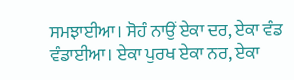ਸਮਝਾਈਆ। ਸੋਹੰ ਨਾਉਂ ਏਕਾ ਦਰ, ਏਕਾ ਵੰਡ ਵੰਡਾਈਆ। ਏਕਾ ਪੁਰਖ ਏਕਾ ਨਰ, ਏਕਾ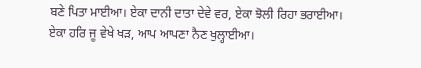ਬਣੇ ਪਿਤਾ ਮਾਈਆ। ਏਕਾ ਦਾਨੀ ਦਾਤਾ ਦੇਵੇ ਵਰ, ਏਕਾ ਝੋਲੀ ਰਿਹਾ ਭਰਾਈਆ। ਏਕਾ ਹਰਿ ਜੂ ਵੇਖੇ ਖੜ, ਆਪ ਆਪਣਾ ਨੈਣ ਖੁਲ੍ਹਾਈਆ।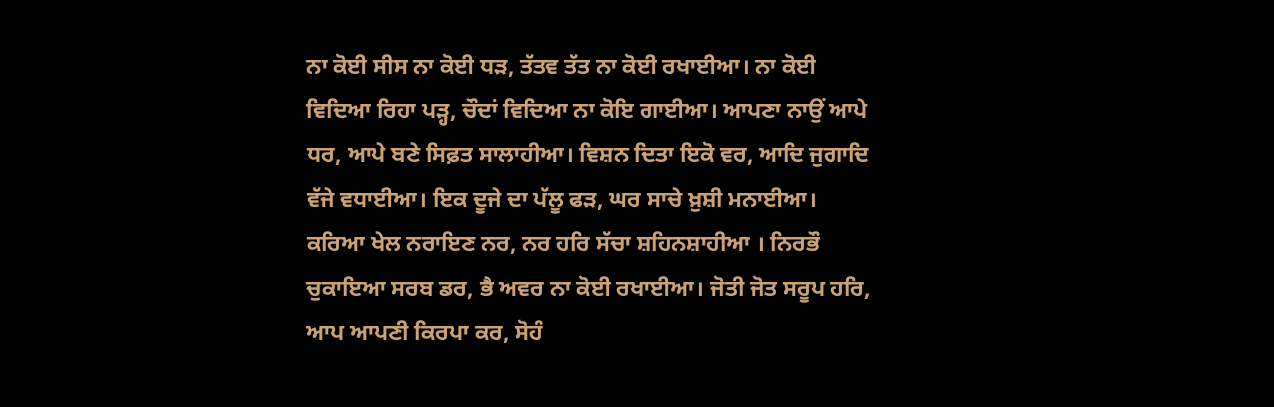ਨਾ ਕੋਈ ਸੀਸ ਨਾ ਕੋਈ ਧੜ, ਤੱਤਵ ਤੱਤ ਨਾ ਕੋਈ ਰਖਾਈਆ। ਨਾ ਕੋਈ ਵਿਦਿਆ ਰਿਹਾ ਪੜ੍ਹ, ਚੌਦਾਂ ਵਿਦਿਆ ਨਾ ਕੋਇ ਗਾਈਆ। ਆਪਣਾ ਨਾਉਂ ਆਪੇ ਧਰ, ਆਪੇ ਬਣੇ ਸਿਫ਼ਤ ਸਾਲਾਹੀਆ। ਵਿਸ਼ਨ ਦਿਤਾ ਇਕੋ ਵਰ, ਆਦਿ ਜੁਗਾਦਿ ਵੱਜੇ ਵਧਾਈਆ। ਇਕ ਦੂਜੇ ਦਾ ਪੱਲੂ ਫੜ, ਘਰ ਸਾਚੇ ਖ਼ੁਸ਼ੀ ਮਨਾਈਆ। ਕਰਿਆ ਖੇਲ ਨਰਾਇਣ ਨਰ, ਨਰ ਹਰਿ ਸੱਚਾ ਸ਼ਹਿਨਸ਼ਾਹੀਆ । ਨਿਰਭੌ ਚੁਕਾਇਆ ਸਰਬ ਡਰ, ਭੈ ਅਵਰ ਨਾ ਕੋਈ ਰਖਾਈਆ। ਜੋਤੀ ਜੋਤ ਸਰੂਪ ਹਰਿ, ਆਪ ਆਪਣੀ ਕਿਰਪਾ ਕਰ, ਸੋਹੰ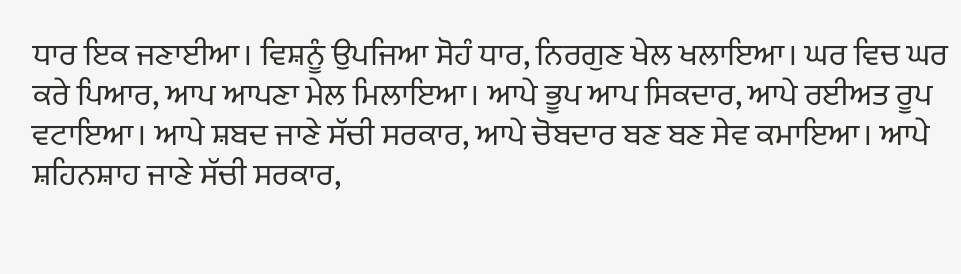ਧਾਰ ਇਕ ਜਣਾਈਆ। ਵਿਸ਼ਨੂੰ ਉਪਜਿਆ ਸੋਹੰ ਧਾਰ, ਨਿਰਗੁਣ ਖੇਲ ਖਲਾਇਆ। ਘਰ ਵਿਚ ਘਰ ਕਰੇ ਪਿਆਰ, ਆਪ ਆਪਣਾ ਮੇਲ ਮਿਲਾਇਆ। ਆਪੇ ਭੂਪ ਆਪ ਸਿਕਦਾਰ, ਆਪੇ ਰਈਅਤ ਰੂਪ ਵਟਾਇਆ। ਆਪੇ ਸ਼ਬਦ ਜਾਣੇ ਸੱਚੀ ਸਰਕਾਰ, ਆਪੇ ਚੋਬਦਾਰ ਬਣ ਬਣ ਸੇਵ ਕਮਾਇਆ। ਆਪੇ ਸ਼ਹਿਨਸ਼ਾਹ ਜਾਣੇ ਸੱਚੀ ਸਰਕਾਰ,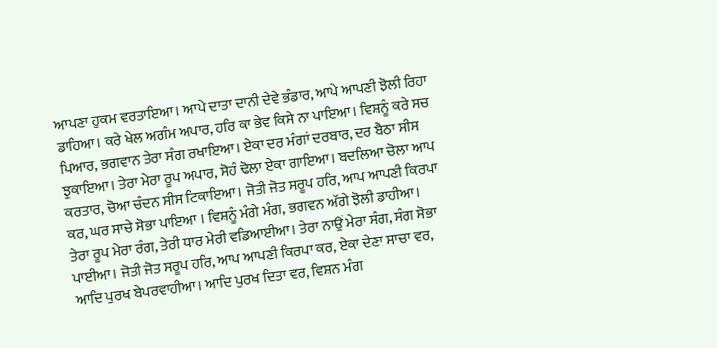ਆਪਣਾ ਹੁਕਮ ਵਰਤਾਇਆ। ਆਪੇ ਦਾਤਾ ਦਾਨੀ ਦੇਵੇ ਭੰਡਾਰ, ਆਪੇ ਆਪਣੀ ਝੋਲੀ ਰਿਹਾ ਡਾਹਿਆ। ਕਰੇ ਖੇਲ ਅਗੰਮ ਅਪਾਰ, ਹਰਿ ਕਾ ਭੇਵ ਕਿਸੇ ਨਾ ਪਾਇਆ। ਵਿਸ਼ਨੂੰ ਕਰੇ ਸਚ ਪਿਆਰ, ਭਗਵਾਨ ਤੇਰਾ ਸੰਗ ਰਖਾਇਆ। ਏਕਾ ਦਰ ਮੰਗਾਂ ਦਰਬਾਰ, ਦਰ ਬੈਠਾ ਸੀਸ ਝੁਕਾਇਆ। ਤੇਰਾ ਮੇਰਾ ਰੂਪ ਅਪਾਰ, ਸੋਹੰ ਢੋਲਾ ਏਕਾ ਗਾਇਆ। ਬਦਲਿਆ ਚੋਲਾ ਆਪ ਕਰਤਾਰ, ਚੋਆ ਚੰਦਨ ਸੀਸ ਟਿਕਾਇਆ। ਜੋਤੀ ਜੋਤ ਸਰੂਪ ਹਰਿ, ਆਪ ਆਪਣੀ ਕਿਰਪਾ ਕਰ, ਘਰ ਸਾਚੇ ਸੋਭਾ ਪਾਇਆ । ਵਿਸ਼ਨੂੰ ਮੰਗੇ ਮੰਗ, ਭਗਵਨ ਅੱਗੇ ਝੋਲੀ ਡਾਹੀਆ। ਤੇਰਾ ਰੂਪ ਮੇਰਾ ਰੰਗ, ਤੇਰੀ ਧਾਰ ਮੇਰੀ ਵਡਿਆਈਆ। ਤੇਰਾ ਨਾਉਂ ਮੇਰਾ ਸੰਗ, ਸੰਗ ਸੋਭਾ ਪਾਈਆ। ਜੋਤੀ ਜੋਤ ਸਰੂਪ ਹਰਿ, ਆਪ ਆਪਣੀ ਕਿਰਪਾ ਕਰ, ਏਕਾ ਦੇਣਾ ਸਾਚਾ ਵਰ, ਆਦਿ ਪੁਰਖ ਬੇਪਰਵਾਹੀਆ। ਆਦਿ ਪੁਰਖ ਦਿਤਾ ਵਰ, ਵਿਸ਼ਨ ਮੰਗ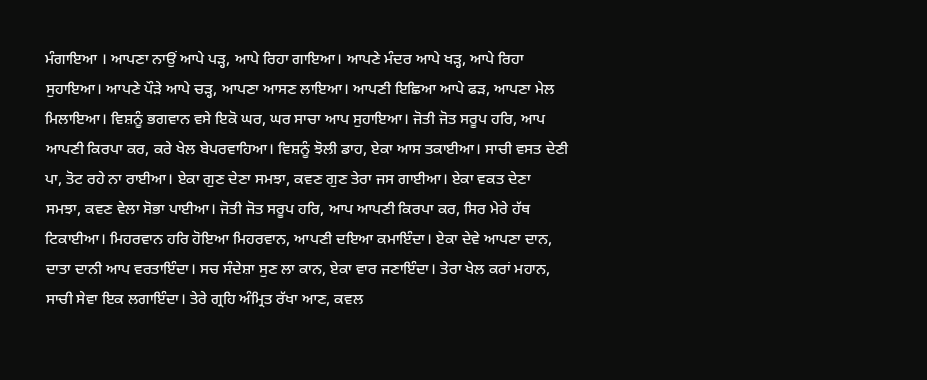ਮੰਗਾਇਆ । ਆਪਣਾ ਨਾਉਂ ਆਪੇ ਪੜ੍ਹ, ਆਪੇ ਰਿਹਾ ਗਾਇਆ। ਆਪਣੇ ਮੰਦਰ ਆਪੇ ਖੜ੍ਹ, ਆਪੇ ਰਿਹਾ ਸੁਹਾਇਆ। ਆਪਣੇ ਪੌੜੇ ਆਪੇ ਚੜ੍ਹ, ਆਪਣਾ ਆਸਣ ਲਾਇਆ। ਆਪਣੀ ਇਛਿਆ ਆਪੇ ਫੜ, ਆਪਣਾ ਮੇਲ ਮਿਲਾਇਆ। ਵਿਸ਼ਨੂੰ ਭਗਵਾਨ ਵਸੇ ਇਕੋ ਘਰ, ਘਰ ਸਾਚਾ ਆਪ ਸੁਹਾਇਆ। ਜੋਤੀ ਜੋਤ ਸਰੂਪ ਹਰਿ, ਆਪ ਆਪਣੀ ਕਿਰਪਾ ਕਰ, ਕਰੇ ਖੇਲ ਬੇਪਰਵਾਹਿਆ। ਵਿਸ਼ਨੂੰ ਝੋਲੀ ਡਾਹ, ਏਕਾ ਆਸ ਤਕਾਈਆ। ਸਾਚੀ ਵਸਤ ਦੇਣੀ ਪਾ, ਤੋਟ ਰਹੇ ਨਾ ਰਾਈਆ। ਏਕਾ ਗੁਣ ਦੇਣਾ ਸਮਝਾ, ਕਵਣ ਗੁਣ ਤੇਰਾ ਜਸ ਗਾਈਆ। ਏਕਾ ਵਕਤ ਦੇਣਾ ਸਮਝਾ, ਕਵਣ ਵੇਲਾ ਸੋਭਾ ਪਾਈਆ। ਜੋਤੀ ਜੋਤ ਸਰੂਪ ਹਰਿ, ਆਪ ਆਪਣੀ ਕਿਰਪਾ ਕਰ, ਸਿਰ ਮੇਰੇ ਹੱਥ ਟਿਕਾਈਆ। ਮਿਹਰਵਾਨ ਹਰਿ ਹੋਇਆ ਮਿਹਰਵਾਨ, ਆਪਣੀ ਦਇਆ ਕਮਾਇੰਦਾ। ਏਕਾ ਦੇਵੇ ਆਪਣਾ ਦਾਨ, ਦਾਤਾ ਦਾਨੀ ਆਪ ਵਰਤਾਇੰਦਾ। ਸਚ ਸੰਦੇਸ਼ਾ ਸੁਣ ਲਾ ਕਾਨ, ਏਕਾ ਵਾਰ ਜਣਾਇੰਦਾ। ਤੇਰਾ ਖੇਲ ਕਰਾਂ ਮਹਾਨ, ਸਾਚੀ ਸੇਵਾ ਇਕ ਲਗਾਇੰਦਾ। ਤੇਰੇ ਗ੍ਰਹਿ ਅੰਮ੍ਰਿਤ ਰੱਖਾ ਆਣ, ਕਵਲ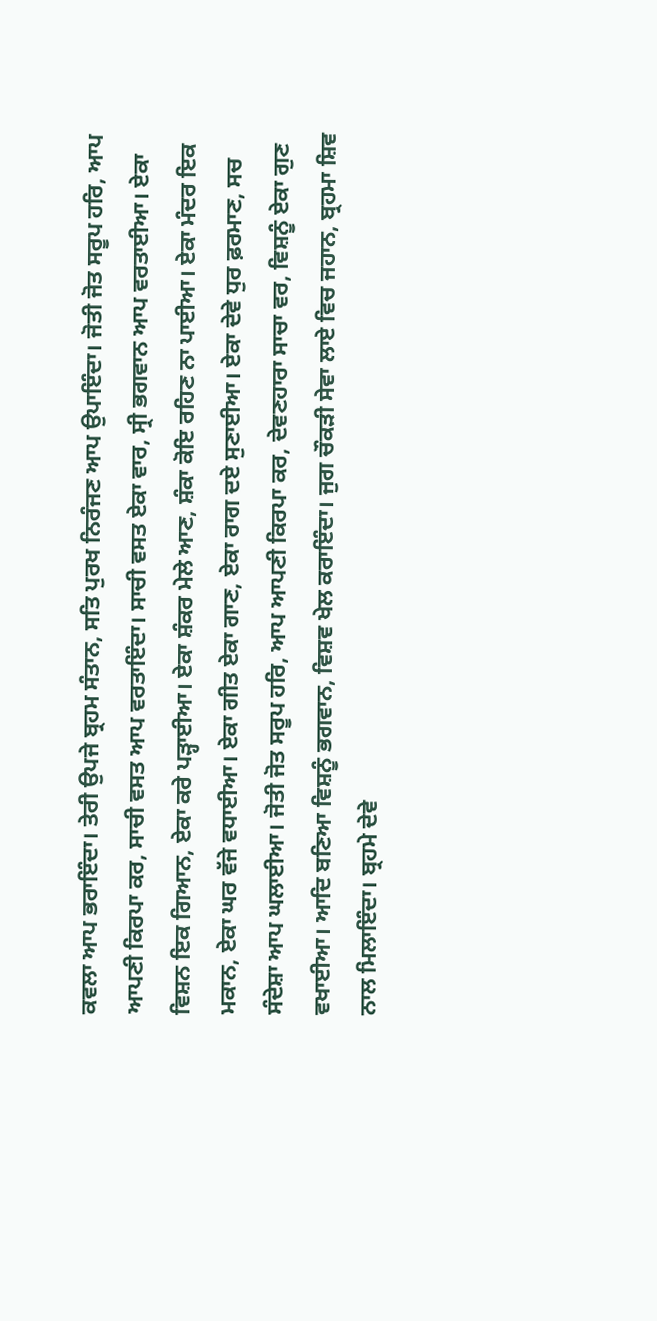ਕਵਲਾ ਆਪ ਭਰਾਇੰਦਾ। ਤੇਰੀ ਉਪਜੇ ਬ੍ਰਹਮ ਸੰਤਾਨ, ਸਤਿ ਪੁਰਖ ਨਿਰੰਜਣ ਆਪ ਉਪਾਇੰਦਾ। ਜੋਤੀ ਜੋਤ ਸਰੂਪ ਹਰਿ, ਆਪ ਆਪਣੀ ਕਿਰਪਾ ਕਰ, ਸਾਚੀ ਵਸਤ ਆਪ ਵਰਤਾਇੰਦਾ। ਸਾਚੀ ਵਸਤ ਏਕਾ ਵਾਰ, ਸ੍ਰੀ ਭਗਵਾਨ ਆਪ ਵਰਤਾਈਆ। ਏਕਾ ਵਿਸ਼ਨ ਇਕ ਗਿਆਨ, ਏਕਾ ਕਰੇ ਪੜ੍ਹਾਈਆ। ਏਕਾ ਸ਼ੰਕਰ ਮੇਲੇ ਆਣ, ਸ਼ੰਕਾ ਕੋਇ ਰਹਿਣ ਨਾ ਪਾਈਆ। ਏਕਾ ਮੰਦਰ ਇਕ ਮਕਾਨ, ਏਕਾ ਘਰ ਵੱਜੇ ਵਧਾਈਆ। ਏਕਾ ਗੀਤ ਏਕਾ ਗਾਣ, ਏਕਾ ਰਾਗ ਦਏ ਸੁਣਾਈਆ। ਏਕਾ ਦੇਵੇ ਧੁਰ ਫ਼ਰਮਾਣ, ਸਚ ਸੰਦੇਸ਼ਾ ਆਪ ਘਲਾਈਆ। ਜੋਤੀ ਜੋਤ ਸਰੂਪ ਹਰਿ, ਆਪ ਆਪਣੀ ਕਿਰਪਾ ਕਰ, ਦੇਵਣਹਾਰਾ ਸਾਚਾ ਵਰ, ਵਿਸ਼ਨੂੰ ਏਕਾ ਗੁਣ ਵਖਾਈਆ। ਆਦਿ ਬਣਿਆ ਵਿਸ਼ਨੂੰ ਭਗਵਾਨ, ਵਿਸ਼ਵ ਖੇਲ ਕਰਾਇੰਦਾ। ਜੁਗ ਚੌਕੜੀ ਸੇਵਾ ਲਾਏ ਵਿਚ ਜਹਾਨ, ਬ੍ਰਹਮਾ ਸ਼ਿਵ ਨਾਲ ਮਿਲਾਇੰਦਾ। ਬ੍ਰਹਮੇ ਦੇਵੇ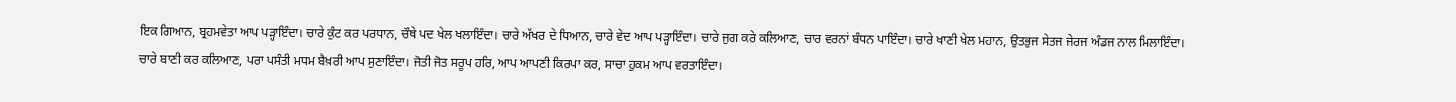ਇਕ ਗਿਆਨ, ਬ੍ਰਹਮਵੇਤਾ ਆਪ ਪੜ੍ਹਾਇੰਦਾ। ਚਾਰੇ ਕੁੰਟ ਕਰ ਪਰਧਾਨ, ਚੌਥੇ ਪਦ ਖੇਲ ਖਲਾਇੰਦਾ। ਚਾਰੇ ਅੱਖਰ ਦੇ ਧਿਆਨ, ਚਾਰੇ ਵੇਦ ਆਪ ਪੜ੍ਹਾਇੰਦਾ। ਚਾਰੇ ਜੁਗ ਕਰੇ ਕਲਿਆਣ, ਚਾਰ ਵਰਨਾਂ ਬੰਧਨ ਪਾਇੰਦਾ। ਚਾਰੇ ਖਾਣੀ ਖੇਲ ਮਹਾਨ, ਉਤਭੁਜ ਸੇਤਜ ਜੇਰਜ ਅੰਡਜ ਨਾਲ ਮਿਲਾਇੰਦਾ। ਚਾਰੇ ਬਾਣੀ ਕਰ ਕਲਿਆਣ, ਪਰਾ ਪਸੰਤੀ ਮਧਮ ਬੈਖ਼ਰੀ ਆਪ ਸੁਣਾਇੰਦਾ। ਜੋਤੀ ਜੋਤ ਸਰੂਪ ਹਰਿ, ਆਪ ਆਪਣੀ ਕਿਰਪਾ ਕਰ, ਸਾਚਾ ਹੁਕਮ ਆਪ ਵਰਤਾਇੰਦਾ।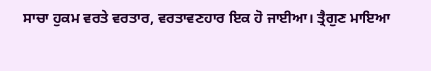ਸਾਚਾ ਹੁਕਮ ਵਰਤੇ ਵਰਤਾਰ, ਵਰਤਾਵਣਹਾਰ ਇਕ ਹੋ ਜਾਈਆ। ਤ੍ਰੈਗੁਣ ਮਾਇਆ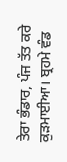ਤੇਰਾ ਭੰਡਾਰ, ਪੰਜ ਤੱਤ ਕਰੇ ਕੁੜਮਾਈਆ। ਬ੍ਰਹਮੇ ਵੰਡ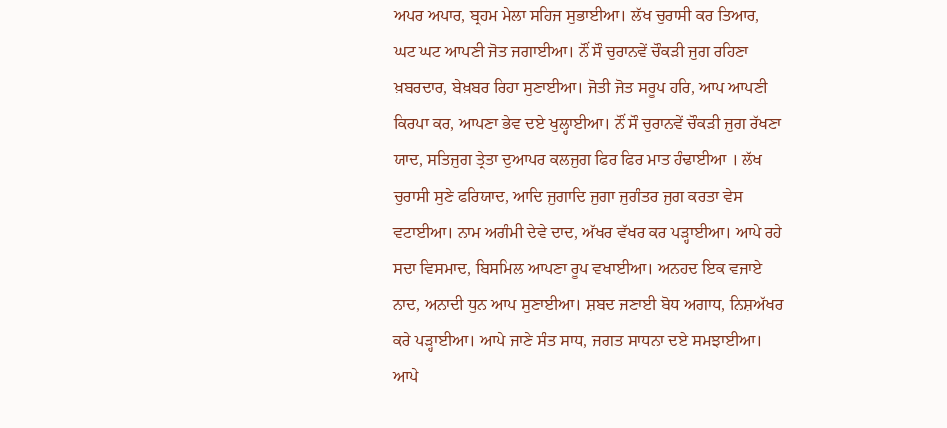ਅਪਰ ਅਪਾਰ, ਬ੍ਰਹਮ ਮੇਲਾ ਸਹਿਜ ਸੁਭਾਈਆ। ਲੱਖ ਚੁਰਾਸੀ ਕਰ ਤਿਆਰ, ਘਟ ਘਟ ਆਪਣੀ ਜੋਤ ਜਗਾਈਆ। ਨੌਂ ਸੌ ਚੁਰਾਨਵੇਂ ਚੌਕੜੀ ਜੁਗ ਰਹਿਣਾ ਖ਼ਬਰਦਾਰ, ਬੇਖ਼ਬਰ ਰਿਹਾ ਸੁਣਾਈਆ। ਜੋਤੀ ਜੋਤ ਸਰੂਪ ਹਰਿ, ਆਪ ਆਪਣੀ ਕਿਰਪਾ ਕਰ, ਆਪਣਾ ਭੇਵ ਦਏ ਖੁਲ੍ਹਾਈਆ। ਨੌਂ ਸੌ ਚੁਰਾਨਵੇਂ ਚੌਕੜੀ ਜੁਗ ਰੱਖਣਾ ਯਾਦ, ਸਤਿਜੁਗ ਤ੍ਰੇਤਾ ਦੁਆਪਰ ਕਲਜੁਗ ਫਿਰ ਫਿਰ ਮਾਤ ਹੰਢਾਈਆ । ਲੱਖ ਚੁਰਾਸੀ ਸੁਣੇ ਫਰਿਯਾਦ, ਆਦਿ ਜੁਗਾਦਿ ਜੁਗਾ ਜੁਗੰਤਰ ਜੁਗ ਕਰਤਾ ਵੇਸ ਵਟਾਈਆ। ਨਾਮ ਅਗੰਮੀ ਦੇਵੇ ਦਾਦ, ਅੱਖਰ ਵੱਖਰ ਕਰ ਪੜ੍ਹਾਈਆ। ਆਪੇ ਰਹੇ ਸਦਾ ਵਿਸਮਾਦ, ਬਿਸਮਿਲ ਆਪਣਾ ਰੂਪ ਵਖਾਈਆ। ਅਨਹਦ ਇਕ ਵਜਾਏ ਨਾਦ, ਅਨਾਦੀ ਧੁਨ ਆਪ ਸੁਣਾਈਆ। ਸ਼ਬਦ ਜਣਾਈ ਬੋਧ ਅਗਾਧ, ਨਿਸ਼ਅੱਖਰ ਕਰੇ ਪੜ੍ਹਾਈਆ। ਆਪੇ ਜਾਣੇ ਸੰਤ ਸਾਧ, ਜਗਤ ਸਾਧਨਾ ਦਏ ਸਮਝਾਈਆ। ਆਪੇ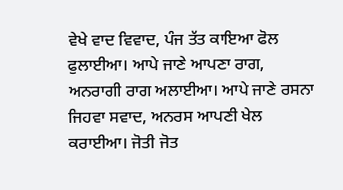ਵੇਖੇ ਵਾਦ ਵਿਵਾਦ, ਪੰਜ ਤੱਤ ਕਾਇਆ ਫੋਲ ਫੁਲਾਈਆ। ਆਪੇ ਜਾਣੇ ਆਪਣਾ ਰਾਗ, ਅਨਰਾਗੀ ਰਾਗ ਅਲਾਈਆ। ਆਪੇ ਜਾਣੇ ਰਸਨਾ ਜਿਹਵਾ ਸਵਾਦ, ਅਨਰਸ ਆਪਣੀ ਖੇਲ ਕਰਾਈਆ। ਜੋਤੀ ਜੋਤ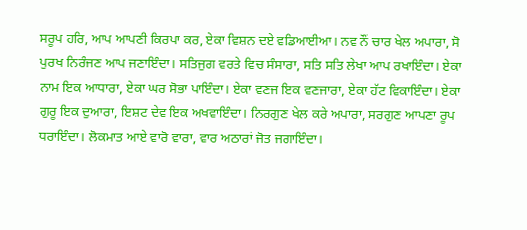ਸਰੂਪ ਹਰਿ, ਆਪ ਆਪਣੀ ਕਿਰਪਾ ਕਰ, ਏਕਾ ਵਿਸ਼ਨ ਦਏ ਵਡਿਆਈਆ। ਨਵ ਨੌਂ ਚਾਰ ਖੇਲ ਅਪਾਰਾ, ਸੋ ਪੁਰਖ ਨਿਰੰਜਣ ਆਪ ਜਣਾਇੰਦਾ। ਸਤਿਜੁਗ ਵਰਤੇ ਵਿਚ ਸੰਸਾਰਾ, ਸਤਿ ਸਤਿ ਲੇਖਾ ਆਪ ਰਖਾਇੰਦਾ। ਏਕਾ ਨਾਮ ਇਕ ਆਧਾਰਾ, ਏਕਾ ਘਰ ਸੋਭਾ ਪਾਇੰਦਾ। ਏਕਾ ਵਣਜ ਇਕ ਵਣਜਾਰਾ, ਏਕਾ ਹੱਟ ਵਿਕਾਇੰਦਾ। ਏਕਾ ਗੁਰੂ ਇਕ ਦੁਆਰਾ, ਇਸ਼ਟ ਦੇਵ ਇਕ ਅਖਵਾਇੰਦਾ। ਨਿਰਗੁਣ ਖੇਲ ਕਰੇ ਅਪਾਰਾ, ਸਰਗੁਣ ਆਪਣਾ ਰੂਪ ਧਰਾਇੰਦਾ। ਲੋਕਮਾਤ ਆਏ ਵਾਰੋ ਵਾਰਾ, ਵਾਰ ਅਠਾਰਾਂ ਜੋਤ ਜਗਾਇੰਦਾ।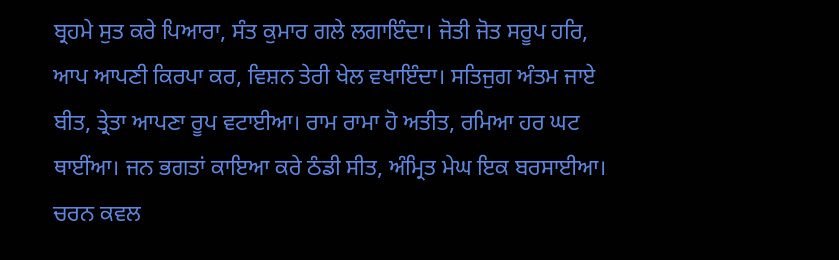ਬ੍ਰਹਮੇ ਸੁਤ ਕਰੇ ਪਿਆਰਾ, ਸੰਤ ਕੁਮਾਰ ਗਲੇ ਲਗਾਇੰਦਾ। ਜੋਤੀ ਜੋਤ ਸਰੂਪ ਹਰਿ, ਆਪ ਆਪਣੀ ਕਿਰਪਾ ਕਰ, ਵਿਸ਼ਨ ਤੇਰੀ ਖੇਲ ਵਖਾਇੰਦਾ। ਸਤਿਜੁਗ ਅੰਤਮ ਜਾਏ ਬੀਤ, ਤ੍ਰੇਤਾ ਆਪਣਾ ਰੂਪ ਵਟਾਈਆ। ਰਾਮ ਰਾਮਾ ਹੋ ਅਤੀਤ, ਰਮਿਆ ਹਰ ਘਟ ਥਾਈਂਆ। ਜਨ ਭਗਤਾਂ ਕਾਇਆ ਕਰੇ ਠੰਡੀ ਸੀਤ, ਅੰਮ੍ਰਿਤ ਮੇਘ ਇਕ ਬਰਸਾਈਆ। ਚਰਨ ਕਵਲ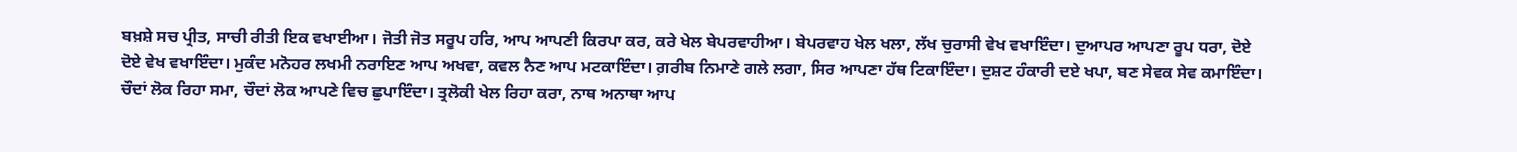ਬਖ਼ਸ਼ੇ ਸਚ ਪ੍ਰੀਤ, ਸਾਚੀ ਰੀਤੀ ਇਕ ਵਖਾਈਆ। ਜੋਤੀ ਜੋਤ ਸਰੂਪ ਹਰਿ, ਆਪ ਆਪਣੀ ਕਿਰਪਾ ਕਰ, ਕਰੇ ਖੇਲ ਬੇਪਰਵਾਹੀਆ। ਬੇਪਰਵਾਹ ਖੇਲ ਖਲਾ, ਲੱਖ ਚੁਰਾਸੀ ਵੇਖ ਵਖਾਇੰਦਾ। ਦੁਆਪਰ ਆਪਣਾ ਰੂਪ ਧਰਾ, ਦੋਏ ਦੋਏ ਵੇਖ ਵਖਾਇੰਦਾ। ਮੁਕੰਦ ਮਨੋਹਰ ਲਖਮੀ ਨਰਾਇਣ ਆਪ ਅਖਵਾ, ਕਵਲ ਨੈਣ ਆਪ ਮਟਕਾਇੰਦਾ। ਗ਼ਰੀਬ ਨਿਮਾਣੇ ਗਲੇ ਲਗਾ, ਸਿਰ ਆਪਣਾ ਹੱਥ ਟਿਕਾਇੰਦਾ। ਦੁਸ਼ਟ ਹੰਕਾਰੀ ਦਏ ਖਪਾ, ਬਣ ਸੇਵਕ ਸੇਵ ਕਮਾਇੰਦਾ। ਚੌਦਾਂ ਲੋਕ ਰਿਹਾ ਸਮਾ, ਚੌਦਾਂ ਲੋਕ ਆਪਣੇ ਵਿਚ ਛੁਪਾਇੰਦਾ। ਤ੍ਰਲੋਕੀ ਖੇਲ ਰਿਹਾ ਕਰਾ, ਨਾਥ ਅਨਾਥਾ ਆਪ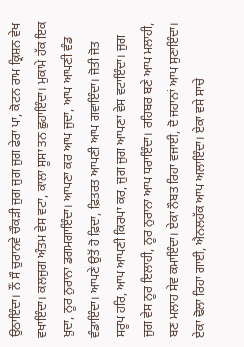ਉਠਾਇੰਦਾ। ਨੌਂ ਸੌ ਚੁਰਾਨਵੇ ਚੌਕੜੀ ਜੁਗ ਜੁਗ ਜੁਗ ਫੇਰਾ ਪਾ, ਕੋਟਨ ਰਾਮ ਕ੍ਰਿਸ਼ਨ ਵੇਖ ਵਖਾਇੰਦਾ। ਕਲਜੁਗ ਅੰਤਮ ਵੇਸ ਵਟਾ, ਕਾਲਾ ਸੂਸਾ ਤਨ ਛੁਹਾਇੰਦਾ। ਮੁਕਾਮੇ ਹੱਕ ਇਕ ਖ਼ੁਦਾ, ਨੂਰ ਨੁਰਾਨਾ ਡਗਮਗਾਇੰਦਾ। ਆਪਣਾ ਕਰ ਆਪ ਜੁਦਾ, ਆਪ ਆਪਣੀ ਵੰਡ ਵੰਡਾਇੰਦਾ। ਆਪਣੇ ਉਤੋਂ ਹੋ ਫ਼ਿਦਾ, ਫ਼ਿਤਰਤ ਆਪਣੀ ਆਪ ਗਵਾਇੰਦਾ। ਜੋਤੀ ਜੋਤ ਸਰੂਪ ਹਰਿ, ਆਪ ਆਪਣੀ ਕਿਰਪਾ ਕਰ, ਜੁਗ ਜੁਗ ਆਪਣਾ ਵੇਸ ਵਟਾਇੰਦਾ। ਜੁਗ ਜੁਗ ਵੇਸ ਨੂਰ ਇਲਾਹੀ, ਨੂਰ ਨੁਰਾਨਾ ਆਪ ਧਰਾਇੰਦਾ। ਰਹਿਬਰ ਬਣੇ ਆਪ ਮਲਾਹੀ, ਬਣ ਮਲਾਹ ਸੇਵ ਕਮਾਇੰਦਾ। ਏਕਾ ਨੌਬਤ ਰਿਹਾ ਵਜਾਈ, ਦੋ ਜਹਾਨਾਂ ਆਪ ਸੁਣਾਇੰਦਾ। ਏਕਾ ਢੋਲਾ ਰਿਹਾ ਗਾਈ, ਐਨਲਹੱਕ ਆਪ ਅਲਾਇੰਦਾ। ਏਕਾ ਵਸੇ ਸਾਚੇ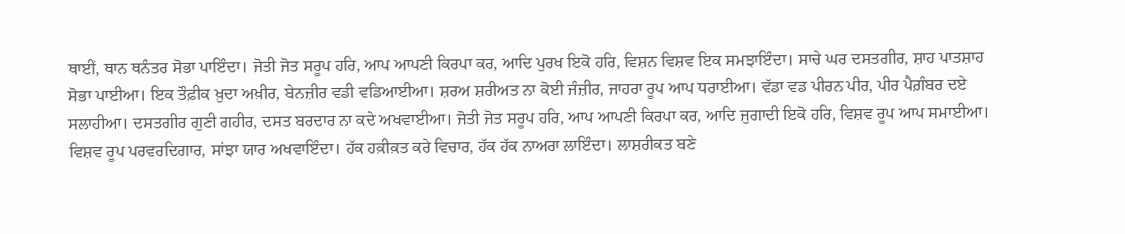ਥਾਈਂ, ਥਾਨ ਥਨੰਤਰ ਸੋਭਾ ਪਾਇੰਦਾ। ਜੋਤੀ ਜੋਤ ਸਰੂਪ ਹਰਿ, ਆਪ ਆਪਣੀ ਕਿਰਪਾ ਕਰ, ਆਦਿ ਪੁਰਖ ਇਕੋ ਹਰਿ, ਵਿਸ਼ਨ ਵਿਸ਼ਵ ਇਕ ਸਮਝਾਇੰਦਾ। ਸਾਚੇ ਘਰ ਦਸਤਗੀਰ, ਸ਼ਾਹ ਪਾਤਸ਼ਾਹ ਸੋਭਾ ਪਾਈਆ। ਇਕ ਤੌਫ਼ੀਕ ਖ਼ੁਦਾ ਅਖ਼ੀਰ, ਬੇਨਜ਼ੀਰ ਵਡੀ ਵਡਿਆਈਆ। ਸ਼ਰਅ ਸ਼ਰੀਅਤ ਨਾ ਕੋਈ ਜੰਜ਼ੀਰ, ਜਾਹਰਾ ਰੂਪ ਆਪ ਧਰਾਈਆ। ਵੱਡਾ ਵਡ ਪੀਰਨ ਪੀਰ, ਪੀਰ ਪੈਗ਼ੰਬਰ ਦਏ ਸਲਾਹੀਆ। ਦਸਤਗੀਰ ਗੁਣੀ ਗਹੀਰ, ਦਸਤ ਬਰਦਾਰ ਨਾ ਕਦੇ ਅਖਵਾਈਆ। ਜੋਤੀ ਜੋਤ ਸਰੂਪ ਹਰਿ, ਆਪ ਆਪਣੀ ਕਿਰਪਾ ਕਰ, ਆਦਿ ਜੁਗਾਦੀ ਇਕੋ ਹਰਿ, ਵਿਸ਼ਵ ਰੂਪ ਆਪ ਸਮਾਈਆ। ਵਿਸ਼ਵ ਰੂਪ ਪਰਵਰਦਿਗਾਰ, ਸਾਂਝਾ ਯਾਰ ਅਖਵਾਇੰਦਾ। ਹੱਕ ਹਕ਼ੀਕ਼ਤ ਕਰੇ ਵਿਚਾਰ, ਹੱਕ ਹੱਕ ਨਾਅਰਾ ਲਾਇੰਦਾ। ਲਾਸ਼ਰੀਕਤ ਬਣੇ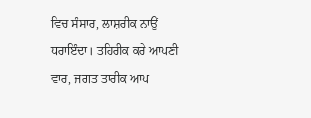ਵਿਚ ਸੰਸਾਰ, ਲਾਸ਼ਰੀਕ ਨਾਉਂ ਧਰਾਇੰਦਾ। ਤਹਿਰੀਕ ਕਰੇ ਆਪਣੀ ਵਾਰ, ਜਗਤ ਤਾਰੀਕ ਆਪ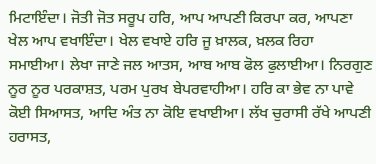ਮਿਟਾਇੰਦਾ। ਜੋਤੀ ਜੋਤ ਸਰੂਪ ਹਰਿ, ਆਪ ਆਪਣੀ ਕਿਰਪਾ ਕਰ, ਆਪਣਾ ਖੇਲ ਆਪ ਵਖਾਇੰਦਾ। ਖੇਲ ਵਖਾਏ ਹਰਿ ਜੂ ਖ਼ਾਲਕ, ਖ਼ਲਕ ਰਿਹਾ ਸਮਾਈਆ। ਲੇਖਾ ਜਾਣੇ ਜਲ ਆਤਸ, ਆਬ ਆਬ ਫੋਲ ਫੁਲਾਈਆ। ਨਿਰਗੁਣ ਨੂਰ ਨੂਰ ਪਰਕਾਸ਼ਤ, ਪਰਮ ਪੁਰਖ ਬੇਪਰਵਾਹੀਆ। ਹਰਿ ਕਾ ਭੇਵ ਨਾ ਪਾਵੇ ਕੋਈ ਸਿਆਸਤ, ਆਦਿ ਅੰਤ ਨਾ ਕੋਇ ਵਖਾਈਆ। ਲੱਖ ਚੁਰਾਸੀ ਰੱਖੇ ਆਪਣੀ ਹਰਾਸਤ,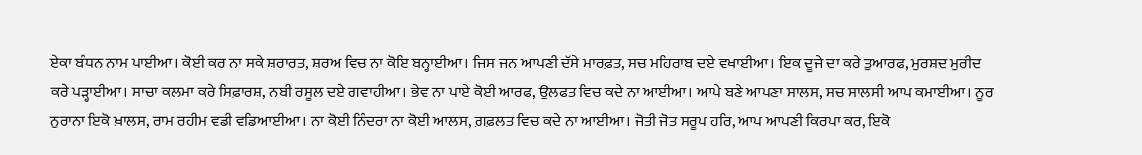ਏਕਾ ਬੰਧਨ ਨਾਮ ਪਾਈਆ। ਕੋਈ ਕਰ ਨਾ ਸਕੇ ਸ਼ਰਾਰਤ, ਸ਼ਰਅ ਵਿਚ ਨਾ ਕੋਇ ਬਨ੍ਹਾਈਆ। ਜਿਸ ਜਨ ਆਪਣੀ ਦੱਸੇ ਮਾਰਫ਼ਤ, ਸਚ ਮਹਿਰਾਬ ਦਏ ਵਖਾਈਆ। ਇਕ ਦੂਜੇ ਦਾ ਕਰੇ ਤੁਆਰਫ, ਮੁਰਸ਼ਦ ਮੁਰੀਦ ਕਰੇ ਪੜ੍ਹਾਈਆ। ਸਾਚਾ ਕਲਮਾ ਕਰੇ ਸਿਫ਼ਾਰਸ਼, ਨਬੀ ਰਸੂਲ ਦਏ ਗਵਾਹੀਆ। ਭੇਵ ਨਾ ਪਾਏ ਕੋਈ ਆਰਫ, ਉਲਫਤ ਵਿਚ ਕਦੇ ਨਾ ਆਈਆ। ਆਪੇ ਬਣੇ ਆਪਣਾ ਸਾਲਸ, ਸਚ ਸਾਲਸੀ ਆਪ ਕਮਾਈਆ। ਨੂਰ ਨੁਰਾਨਾ ਇਕੋ ਖ਼ਾਲਸ, ਰਾਮ ਰਹੀਮ ਵਡੀ ਵਡਿਆਈਆ। ਨਾ ਕੋਈ ਨਿੰਦਰਾ ਨਾ ਕੋਈ ਆਲਸ, ਗ਼ਫ਼ਲਤ ਵਿਚ ਕਦੇ ਨਾ ਆਈਆ। ਜੋਤੀ ਜੋਤ ਸਰੂਪ ਹਰਿ, ਆਪ ਆਪਣੀ ਕਿਰਪਾ ਕਰ, ਇਕੋ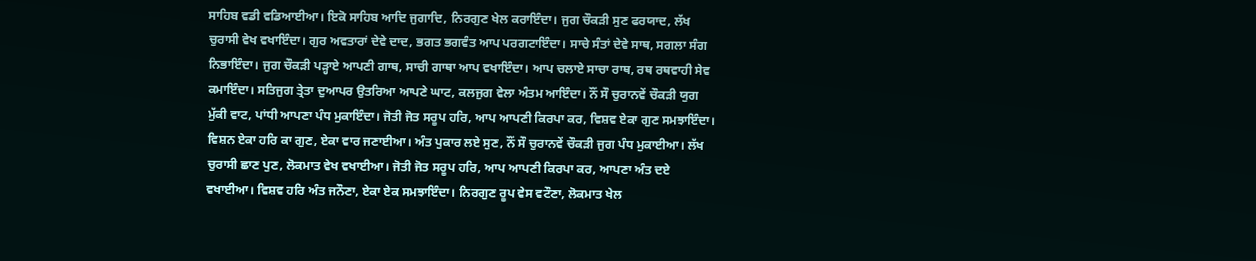ਸਾਹਿਬ ਵਡੀ ਵਡਿਆਈਆ। ਇਕੋ ਸਾਹਿਬ ਆਦਿ ਜੁਗਾਦਿ, ਨਿਰਗੁਣ ਖੇਲ ਕਰਾਇੰਦਾ। ਜੁਗ ਚੌਕੜੀ ਸੁਣ ਫਰਯਾਦ, ਲੱਖ ਚੁਰਾਸੀ ਵੇਖ ਵਖਾਇੰਦਾ। ਗੁਰ ਅਵਤਾਰਾਂ ਦੇਵੇ ਦਾਦ, ਭਗਤ ਭਗਵੰਤ ਆਪ ਪਰਗਟਾਇੰਦਾ। ਸਾਚੇ ਸੰਤਾਂ ਦੇਵੇ ਸਾਥ, ਸਗਲਾ ਸੰਗ ਨਿਭਾਇੰਦਾ। ਜੁਗ ਚੌਕੜੀ ਪੜ੍ਹਾਏ ਆਪਣੀ ਗਾਥ, ਸਾਚੀ ਗਾਥਾ ਆਪ ਵਖਾਇੰਦਾ। ਆਪ ਚਲਾਏ ਸਾਚਾ ਰਾਥ, ਰਥ ਰਥਵਾਹੀ ਸੇਵ ਕਮਾਇੰਦਾ। ਸਤਿਜੁਗ ਤ੍ਰੇਤਾ ਦੁਆਪਰ ਉਤਰਿਆ ਆਪਣੇ ਘਾਟ, ਕਲਜੁਗ ਵੇਲਾ ਅੰਤਮ ਆਇੰਦਾ। ਨੌਂ ਸੌ ਚੁਰਾਨਵੇਂ ਚੌਕੜੀ ਯੁਗ ਮੁੱਕੀ ਵਾਟ, ਪਾਂਧੀ ਆਪਣਾ ਪੰਧ ਮੁਕਾਇੰਦਾ। ਜੋਤੀ ਜੋਤ ਸਰੂਪ ਹਰਿ, ਆਪ ਆਪਣੀ ਕਿਰਪਾ ਕਰ, ਵਿਸ਼ਵ ਏਕਾ ਗੁਣ ਸਮਝਾਇੰਦਾ। ਵਿਸ਼ਨ ਏਕਾ ਹਰਿ ਕਾ ਗੁਣ, ਏਕਾ ਵਾਰ ਜਣਾਈਆ। ਅੰਤ ਪੁਕਾਰ ਲਏ ਸੁਣ, ਨੌਂ ਸੌ ਚੁਰਾਨਵੇਂ ਚੌਕੜੀ ਜੁਗ ਪੰਧ ਮੁਕਾਈਆ। ਲੱਖ ਚੁਰਾਸੀ ਛਾਣ ਪੁਣ, ਲੋਕਮਾਤ ਵੇਖ ਵਖਾਈਆ। ਜੋਤੀ ਜੋਤ ਸਰੂਪ ਹਰਿ, ਆਪ ਆਪਣੀ ਕਿਰਪਾ ਕਰ, ਆਪਣਾ ਅੰਤ ਦਏ ਵਖਾਈਆ। ਵਿਸ਼ਵ ਹਰਿ ਅੰਤ ਜਨੌਣਾ, ਏਕਾ ਏਕ ਸਮਝਾਇੰਦਾ। ਨਿਰਗੁਣ ਰੂਪ ਵੇਸ ਵਟੌਣਾ, ਲੋਕਮਾਤ ਖੇਲ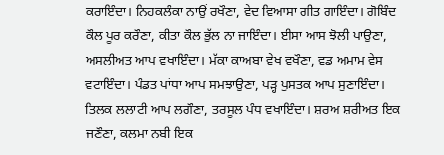ਕਰਾਇੰਦਾ। ਨਿਹਕਲੰਕਾ ਨਾਉਂ ਰਖੌਣਾ, ਵੇਦ ਵਿਆਸਾ ਗੀਤ ਗਾਇੰਦਾ। ਗੋਬਿੰਦ ਕੌਲ ਪੂਰ ਕਰੌਣਾ, ਕੀਤਾ ਕੌਲ ਭੁੱਲ ਨਾ ਜਾਇੰਦਾ। ਈਸਾ ਆਸ ਝੋਲੀ ਪਾਉਣਾ, ਅਸਲੀਅਤ ਆਪ ਵਖਾਇੰਦਾ। ਮੱਕਾ ਕਾਅਬਾ ਵੇਖ ਵਖੌਣਾ, ਵਡ ਅਮਾਮ ਵੇਸ ਵਟਾਇੰਦਾ। ਪੰਡਤ ਪਾਂਧਾ ਆਪ ਸਮਝਾਉਣਾ, ਪੜ੍ਹ ਪੁਸਤਕ ਆਪ ਸੁਣਾਇੰਦਾ। ਤਿਲਕ ਲਲਾਟੀ ਆਪ ਲਗੌਣਾ, ਤਰਸੂਲ ਪੰਧ ਵਖਾਇੰਦਾ। ਸ਼ਰਅ ਸ਼ਰੀਅਤ ਇਕ ਜਣੌਣਾ, ਕਲਮਾ ਨਬੀ ਇਕ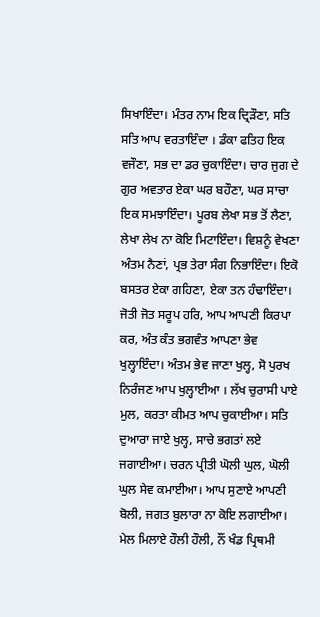ਸਿਖਾਇੰਦਾ। ਮੰਤਰ ਨਾਮ ਇਕ ਦ੍ਰਿੜੌਣਾ, ਸਤਿ ਸਤਿ ਆਪ ਵਰਤਾਇੰਦਾ । ਡੰਕਾ ਫਤਿਹ ਇਕ ਵਜੌਣਾ, ਸਭ ਦਾ ਡਰ ਚੁਕਾਇੰਦਾ। ਚਾਰ ਜੁਗ ਦੇ ਗੁਰ ਅਵਤਾਰ ਏਕਾ ਘਰ ਬਹੌਣਾ, ਘਰ ਸਾਚਾ ਇਕ ਸਮਝਾਇੰਦਾ। ਪੂਰਬ ਲੇਖਾ ਸਭ ਤੋਂ ਲੈਣਾ, ਲੇਖਾ ਲੇਖ ਨਾ ਕੋਇ ਮਿਟਾਇੰਦਾ। ਵਿਸ਼ਨੂੰ ਵੇਖਣਾ ਅੰਤਮ ਨੈਣਾਂ, ਪ੍ਰਭ ਤੇਰਾ ਸੰਗ ਨਿਭਾਇੰਦਾ। ਇਕੋ ਬਸਤਰ ਏਕਾ ਗਹਿਣਾ, ਏਕਾ ਤਨ ਹੰਢਾਇੰਦਾ। ਜੋਤੀ ਜੋਤ ਸਰੂਪ ਹਰਿ, ਆਪ ਆਪਣੀ ਕਿਰਪਾ ਕਰ, ਅੰਤ ਕੰਤ ਭਗਵੰਤ ਆਪਣਾ ਭੇਵ ਖੁਲ੍ਹਾਇੰਦਾ। ਅੰਤਮ ਭੇਵ ਜਾਣਾ ਖੁਲ੍ਹ, ਸੋ ਪੁਰਖ ਨਿਰੰਜਣ ਆਪ ਖੁਲ੍ਹਾਈਆ । ਲੱਖ ਚੁਰਾਸੀ ਪਾਏ ਮੁਲ, ਕਰਤਾ ਕੀਮਤ ਆਪ ਚੁਕਾਈਆ। ਸਤਿ ਦੁਆਰਾ ਜਾਏ ਖੁਲ੍ਹ, ਸਾਚੇ ਭਗਤਾਂ ਲਏ ਜਗਾਈਆ। ਚਰਨ ਪ੍ਰੀਤੀ ਘੋਲੀ ਘੁਲ, ਘੋਲੀ ਘੁਲ ਸੇਵ ਕਮਾਈਆ। ਆਪ ਸੁਣਾਏ ਆਪਣੀ ਬੋਲੀ, ਜਗਤ ਬੁਲਾਰਾ ਨਾ ਕੋਇ ਲਗਾਈਆ। ਮੇਲ ਮਿਲਾਏ ਹੌਲੀ ਹੌਲੀ, ਨੌਂ ਖੰਡ ਪ੍ਰਿਥਮੀ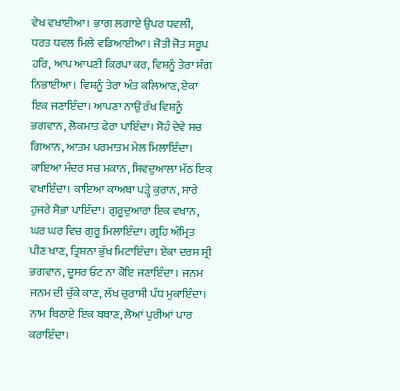ਵੇਖ ਵਖਾਈਆ। ਭਾਗ ਲਗਾਏ ਉਪਰ ਧਵਲੀ, ਧਰਤ ਧਵਲ ਮਿਲੇ ਵਡਿਆਈਆ। ਜੋਤੀ ਜੋਤ ਸਰੂਪ ਹਰਿ, ਆਪ ਆਪਣੀ ਕਿਰਪਾ ਕਰ, ਵਿਸ਼ਨੂੰ ਤੇਰਾ ਸੰਗ ਨਿਭਾਈਆ। ਵਿਸ਼ਨੂੰ ਤੇਰਾ ਅੰਤ ਕਲਿਆਣ, ਏਕਾ ਇਕ ਜਣਾਇੰਦਾ। ਆਪਣਾ ਨਾਉਂ ਰੱਖ ਵਿਸ਼ਨੂੰ ਭਗਵਾਨ, ਲੋਕਮਾਤ ਫੇਰਾ ਪਾਇੰਦਾ। ਸੋਹੰ ਦੇਵੇ ਸਚ ਗਿਆਨ, ਆਤਮ ਪਰਮਾਤਮ ਮੇਲ ਮਿਲਾਇੰਦਾ। ਕਾਇਆ ਮੰਦਰ ਸਚ ਮਕਾਨ, ਸ਼ਿਵਦੁਆਲਾ ਮੱਠ ਇਕ ਵਖਾਇੰਦਾ। ਕਾਇਆ ਕਾਅਬਾ ਪੜ੍ਹੇ ਕੁਰਾਨ, ਸਾਰੇ ਹੁਜਰੇ ਸੋਭਾ ਪਾਇੰਦਾ। ਗੁਰੂਦੁਆਰਾ ਇਕ ਵਖਾਨ, ਘਰ ਘਰ ਵਿਚ ਗੁਰੂ ਮਿਲਾਇੰਦਾ। ਗ੍ਰਹਿ ਅੰਮ੍ਰਿਤ ਪੀਣ ਖਾਣ, ਤ੍ਰਿਸ਼ਨਾ ਭੁੱਖ ਮਿਟਾਇੰਦਾ। ਏਕਾ ਦਰਸ ਸ੍ਰੀ ਭਗਵਾਨ, ਦੂਸਰ ਓਟ ਨਾ ਕੋਇ ਜਣਾਇੰਦਾ । ਜਨਮ ਜਨਮ ਦੀ ਚੁੱਕੇ ਕਾਣ, ਲੱਖ ਚੁਰਾਸੀ ਪੰਧ ਮੁਕਾਇੰਦਾ। ਨਾਮ ਬਿਠਾਏ ਇਕ ਬਬਾਣ, ਲੋਆਂ ਪੁਰੀਆਂ ਪਾਰ ਕਰਾਇੰਦਾ।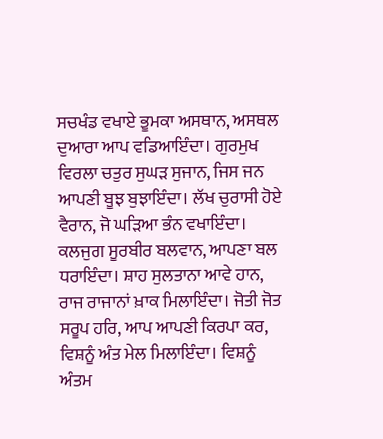ਸਚਖੰਡ ਵਖਾਏ ਭੂਮਕਾ ਅਸਥਾਨ, ਅਸਥਲ ਦੁਆਰਾ ਆਪ ਵਡਿਆਇੰਦਾ। ਗੁਰਮੁਖ ਵਿਰਲਾ ਚਤੁਰ ਸੁਘੜ ਸੁਜਾਨ, ਜਿਸ ਜਨ ਆਪਣੀ ਬੂਝ ਬੁਝਾਇੰਦਾ। ਲੱਖ ਚੁਰਾਸੀ ਹੋਏ ਵੈਰਾਨ, ਜੋ ਘੜਿਆ ਭੰਨ ਵਖਾਇੰਦਾ। ਕਲਜੁਗ ਸੂਰਬੀਰ ਬਲਵਾਨ, ਆਪਣਾ ਬਲ ਧਰਾਇੰਦਾ। ਸ਼ਾਹ ਸੁਲਤਾਨਾ ਆਵੇ ਹਾਨ, ਰਾਜ ਰਾਜਾਨਾਂ ਖ਼ਾਕ ਮਿਲਾਇੰਦਾ। ਜੋਤੀ ਜੋਤ ਸਰੂਪ ਹਰਿ, ਆਪ ਆਪਣੀ ਕਿਰਪਾ ਕਰ, ਵਿਸ਼ਨੂੰ ਅੰਤ ਮੇਲ ਮਿਲਾਇੰਦਾ। ਵਿਸ਼ਨੂੰ ਅੰਤਮ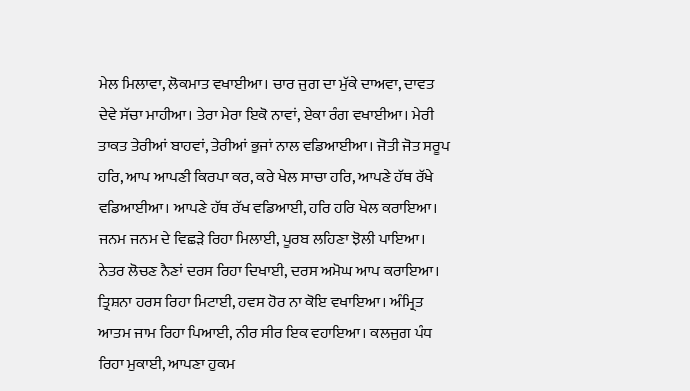ਮੇਲ ਮਿਲਾਵਾ, ਲੋਕਮਾਤ ਵਖਾਈਆ। ਚਾਰ ਜੁਗ ਦਾ ਮੁੱਕੇ ਦਾਅਵਾ, ਦਾਵਤ ਦੇਵੇ ਸੱਚਾ ਮਾਹੀਆ। ਤੇਰਾ ਮੇਰਾ ਇਕੋ ਨਾਵਾਂ, ਏਕਾ ਰੰਗ ਵਖਾਈਆ। ਮੇਰੀ ਤਾਕਤ ਤੇਰੀਆਂ ਬਾਹਵਾਂ, ਤੇਰੀਆਂ ਭੁਜਾਂ ਨਾਲ ਵਡਿਆਈਆ। ਜੋਤੀ ਜੋਤ ਸਰੂਪ ਹਰਿ, ਆਪ ਆਪਣੀ ਕਿਰਪਾ ਕਰ, ਕਰੇ ਖੇਲ ਸਾਚਾ ਹਰਿ, ਆਪਣੇ ਹੱਥ ਰੱਖੇ ਵਡਿਆਈਆ। ਆਪਣੇ ਹੱਥ ਰੱਖ ਵਡਿਆਈ, ਹਰਿ ਹਰਿ ਖੇਲ ਕਰਾਇਆ। ਜਨਮ ਜਨਮ ਦੇ ਵਿਛੜੇ ਰਿਹਾ ਮਿਲਾਈ, ਪੂਰਬ ਲਹਿਣਾ ਝੋਲੀ ਪਾਇਆ। ਨੇਤਰ ਲੋਚਣ ਨੈਣਾਂ ਦਰਸ ਰਿਹਾ ਦਿਖਾਈ, ਦਰਸ ਅਮੋਘ ਆਪ ਕਰਾਇਆ। ਤ੍ਰਿਸ਼ਨਾ ਹਰਸ ਰਿਹਾ ਮਿਟਾਈ, ਹਵਸ ਹੋਰ ਨਾ ਕੋਇ ਵਖਾਇਆ। ਅੰਮ੍ਰਿਤ ਆਤਮ ਜਾਮ ਰਿਹਾ ਪਿਆਈ, ਨੀਰ ਸੀਰ ਇਕ ਵਹਾਇਆ। ਕਲਜੁਗ ਪੰਧ ਰਿਹਾ ਮੁਕਾਈ, ਆਪਣਾ ਹੁਕਮ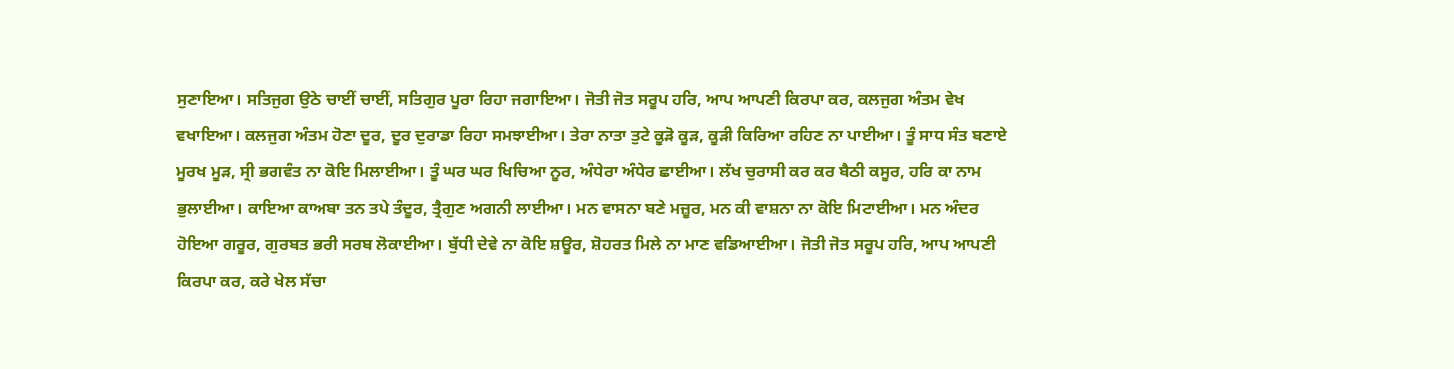ਸੁਣਾਇਆ। ਸਤਿਜੁਗ ਉਠੇ ਚਾਈਂ ਚਾਈਂ, ਸਤਿਗੁਰ ਪੂਰਾ ਰਿਹਾ ਜਗਾਇਆ। ਜੋਤੀ ਜੋਤ ਸਰੂਪ ਹਰਿ, ਆਪ ਆਪਣੀ ਕਿਰਪਾ ਕਰ, ਕਲਜੁਗ ਅੰਤਮ ਵੇਖ ਵਖਾਇਆ। ਕਲਜੁਗ ਅੰਤਮ ਹੋਣਾ ਦੂਰ, ਦੂਰ ਦੁਰਾਡਾ ਰਿਹਾ ਸਮਝਾਈਆ। ਤੇਰਾ ਨਾਤਾ ਤੁਟੇ ਕੂੜੋ ਕੂੜ, ਕੂੜੀ ਕਿਰਿਆ ਰਹਿਣ ਨਾ ਪਾਈਆ। ਤੂੰ ਸਾਧ ਸੰਤ ਬਣਾਏ ਮੂਰਖ ਮੂੜ, ਸ੍ਰੀ ਭਗਵੰਤ ਨਾ ਕੋਇ ਮਿਲਾਈਆ। ਤੂੰ ਘਰ ਘਰ ਖਿਚਿਆ ਨੂਰ, ਅੰਧੇਰਾ ਅੰਧੇਰ ਛਾਈਆ। ਲੱਖ ਚੁਰਾਸੀ ਕਰ ਕਰ ਬੈਠੀ ਕਸੂਰ, ਹਰਿ ਕਾ ਨਾਮ ਭੁਲਾਈਆ। ਕਾਇਆ ਕਾਅਬਾ ਤਨ ਤਪੇ ਤੰਦੂਰ, ਤ੍ਰੈਗੁਣ ਅਗਨੀ ਲਾਈਆ। ਮਨ ਵਾਸਨਾ ਬਣੇ ਮਜ਼ੂਰ, ਮਨ ਕੀ ਵਾਸ਼ਨਾ ਨਾ ਕੋਇ ਮਿਟਾਈਆ। ਮਨ ਅੰਦਰ ਹੋਇਆ ਗਰੂਰ, ਗੁਰਬਤ ਭਰੀ ਸਰਬ ਲੋਕਾਈਆ। ਬੁੱਧੀ ਦੇਵੇ ਨਾ ਕੋਇ ਸ਼ਊਰ, ਸ਼ੋਹਰਤ ਮਿਲੇ ਨਾ ਮਾਣ ਵਡਿਆਈਆ। ਜੋਤੀ ਜੋਤ ਸਰੂਪ ਹਰਿ, ਆਪ ਆਪਣੀ ਕਿਰਪਾ ਕਰ, ਕਰੇ ਖੇਲ ਸੱਚਾ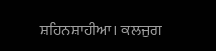ਸ਼ਹਿਨਸ਼ਾਹੀਆ। ਕਲਜੁਗ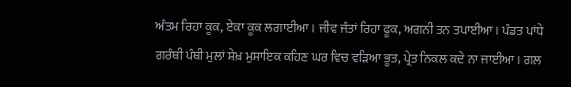ਅੰਤਮ ਰਿਹਾ ਕੂਕ, ਏਕਾ ਕੂਕ ਲਗਾਈਆ। ਜੀਵ ਜੰਤਾਂ ਰਿਹਾ ਫੂਕ, ਅਗਨੀ ਤਨ ਤਪਾਈਆ । ਪੰਡਤ ਪਾਂਧੇ ਗਰੰਥੀ ਪੰਥੀ ਮੁਲਾਂ ਸ਼ੇਖ਼ ਮੁਸਾਇਕ ਕਹਿਣ ਘਰ ਵਿਚ ਵੜਿਆ ਭੂਤ, ਪ੍ਰੇਤ ਨਿਕਲ ਕਦੇ ਨਾ ਜਾਈਆ। ਗਲ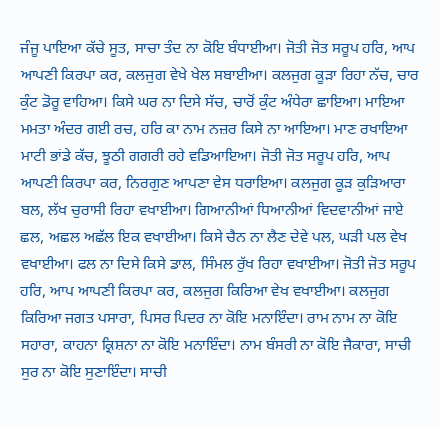ਜੰਜੂ ਪਾਇਆ ਕੱਚੇ ਸੂਤ, ਸਾਚਾ ਤੰਦ ਨਾ ਕੋਇ ਬੰਧਾਈਆ। ਜੋਤੀ ਜੋਤ ਸਰੂਪ ਹਰਿ, ਆਪ ਆਪਣੀ ਕਿਰਪਾ ਕਰ, ਕਲਜੁਗ ਵੇਖੇ ਖੇਲ ਸਬਾਈਆ। ਕਲਜੁਗ ਕੂੜਾ ਰਿਹਾ ਨੱਚ, ਚਾਰ ਕੁੰਟ ਡੋਰੂ ਵਾਹਿਆ। ਕਿਸੇ ਘਰ ਨਾ ਦਿਸੇ ਸੱਚ, ਚਾਰੋਂ ਕੁੰਟ ਅੰਧੇਰਾ ਛਾਇਆ। ਮਾਇਆ ਮਮਤਾ ਅੰਦਰ ਗਈ ਰਚ, ਹਰਿ ਕਾ ਨਾਮ ਨਜ਼ਰ ਕਿਸੇ ਨਾ ਆਇਆ। ਮਾਣ ਰਖਾਇਆ ਮਾਟੀ ਭਾਂਡੇ ਕੱਚ, ਝੂਠੀ ਗਗਰੀ ਰਹੇ ਵਡਿਆਇਆ। ਜੋਤੀ ਜੋਤ ਸਰੂਪ ਹਰਿ, ਆਪ ਆਪਣੀ ਕਿਰਪਾ ਕਰ, ਨਿਰਗੁਣ ਆਪਣਾ ਵੇਸ ਧਰਾਇਆ। ਕਲਜੁਗ ਕੂੜ ਕੁੜਿਆਰਾ ਬਲ, ਲੱਖ ਚੁਰਾਸੀ ਰਿਹਾ ਵਖਾਈਆ। ਗਿਆਨੀਆਂ ਧਿਆਨੀਆਂ ਵਿਦਵਾਨੀਆਂ ਜਾਏ ਛਲ, ਅਛਲ ਅਛੱਲ ਇਕ ਵਖਾਈਆ। ਕਿਸੇ ਚੈਨ ਨਾ ਲੈਣ ਦੇਵੇ ਪਲ, ਘੜੀ ਪਲ ਵੇਖ ਵਖਾਈਆ। ਫਲ ਨਾ ਦਿਸੇ ਕਿਸੇ ਡਾਲ, ਸਿੰਮਲ ਰੁੱਖ ਰਿਹਾ ਵਖਾਈਆ। ਜੋਤੀ ਜੋਤ ਸਰੂਪ ਹਰਿ, ਆਪ ਆਪਣੀ ਕਿਰਪਾ ਕਰ, ਕਲਜੁਗ ਕਿਰਿਆ ਵੇਖ ਵਖਾਈਆ। ਕਲਜੁਗ ਕਿਰਿਆ ਜਗਤ ਪਸਾਰਾ, ਪਿਸਰ ਪਿਦਰ ਨਾ ਕੋਇ ਮਨਾਇੰਦਾ। ਰਾਮ ਨਾਮ ਨਾ ਕੋਇ ਸਹਾਰਾ, ਕਾਹਨਾ ਕ੍ਰਿਸ਼ਨਾ ਨਾ ਕੋਇ ਮਨਾਇੰਦਾ। ਨਾਮ ਬੰਸਰੀ ਨਾ ਕੋਇ ਜੈਕਾਰਾ, ਸਾਚੀ ਸੁਰ ਨਾ ਕੋਇ ਸੁਣਾਇੰਦਾ। ਸਾਚੀ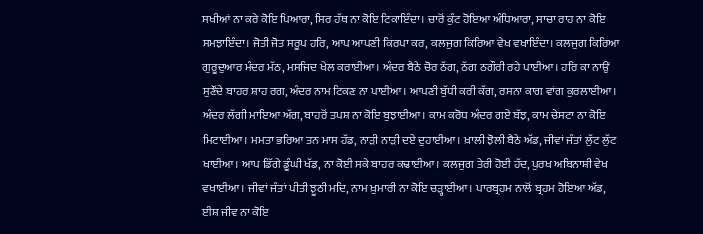ਸਖੀਆਂ ਨਾ ਕਰੇ ਕੋਇ ਪਿਆਰਾ, ਸਿਰ ਹੱਥ ਨਾ ਕੋਇ ਟਿਕਾਇੰਦਾ। ਚਾਰੋਂ ਕੁੰਟ ਹੋਇਆ ਅੰਧਿਆਰਾ, ਸਾਚਾ ਰਾਹ ਨਾ ਕੋਇ ਸਮਝਾਇੰਦਾ। ਜੋਤੀ ਜੋਤ ਸਰੂਪ ਹਰਿ, ਆਪ ਆਪਣੀ ਕਿਰਪਾ ਕਰ, ਕਲਜੁਗ ਕਿਰਿਆ ਵੇਖ ਵਖਾਇੰਦਾ। ਕਲਜੁਗ ਕਿਰਿਆ ਗੁਰੂਦੁਆਰ ਮੰਦਰ ਮੱਠ, ਮਸਜਿਦ ਖੇਲ ਕਰਾਈਆ। ਅੰਦਰ ਬੈਠੇ ਚੋਰ ਠੱਗ, ਠੱਗ ਠਗੌਰੀ ਰਹੇ ਪਾਈਆ। ਹਰਿ ਕਾ ਨਾਉਂ ਸੁਣੌਂਦੇ ਬਾਹਰ ਸ਼ਾਹ ਰਗ, ਅੰਦਰ ਨਾਮ ਟਿਕਣ ਨਾ ਪਾਈਆ। ਆਪਣੀ ਬੁੱਧੀ ਕਰੀ ਕੱਗ, ਰਸਨਾ ਕਾਗ ਵਾਂਗ ਕੁਰਲਾਈਆ। ਅੰਦਰ ਲੱਗੀ ਮਾਇਆ ਅੱਗ, ਬਾਹਰੋਂ ਤਪਸ਼ ਨਾ ਕੋਇ ਬੁਝਾਈਆ। ਕਾਮ ਕਰੋਧ ਅੰਦਰ ਗਏ ਬੱਝ, ਕਾਮ ਚੇਸਟਾ ਨਾ ਕੋਇ ਮਿਟਾਈਆ। ਮਮਤਾ ਭਰਿਆ ਤਨ ਮਾਸ ਹੱਡ, ਨਾੜੀ ਨਾੜੀ ਦਏ ਦੁਹਾਈਆ। ਖ਼ਾਲੀ ਝੋਲੀ ਬੈਠੇ ਅੱਡ, ਜੀਵਾਂ ਜੰਤਾਂ ਲੁੱਟ ਲੁੱਟ ਖਾਈਆ। ਆਪ ਡਿੱਗੇ ਡੂੰਘੀ ਖੱਡ, ਨਾ ਕੋਈ ਸਕੇ ਬਾਹਰ ਕਢਾਈਆ। ਕਲਜੁਗ ਤੇਰੀ ਹੋਈ ਹੱਦ, ਪੁਰਖ ਅਬਿਨਾਸ਼ੀ ਵੇਖ ਵਖਾਈਆ। ਜੀਵਾਂ ਜੰਤਾਂ ਪੀਤੀ ਝੂਠੀ ਮਦਿ, ਨਾਮ ਖ਼ੁਮਾਰੀ ਨਾ ਕੋਇ ਚੜ੍ਹਾਈਆ। ਪਾਰਬ੍ਰਹਮ ਨਾਲੋਂ ਬ੍ਰਹਮ ਹੋਇਆ ਅੱਡ, ਈਸ਼ ਜੀਵ ਨਾ ਕੋਇ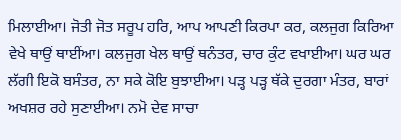ਮਿਲਾਈਆ। ਜੋਤੀ ਜੋਤ ਸਰੂਪ ਹਰਿ, ਆਪ ਆਪਣੀ ਕਿਰਪਾ ਕਰ, ਕਲਜੁਗ ਕਿਰਿਆ ਵੇਖੇ ਥਾਉਂ ਥਾਈਂਆ। ਕਲਜੁਗ ਖੇਲ ਥਾਉਂ ਥਨੰਤਰ, ਚਾਰ ਕੁੰਟ ਵਖਾਈਆ। ਘਰ ਘਰ ਲੱਗੀ ਇਕੋ ਬਸੰਤਰ, ਨਾ ਸਕੇ ਕੋਇ ਬੁਝਾਈਆ। ਪੜ੍ਹ ਪੜ੍ਹ ਥੱਕੇ ਦੁਰਗਾ ਮੰਤਰ, ਬਾਰਾਂ ਅਖਸ਼ਰ ਰਹੇ ਸੁਣਾਈਆ। ਨਮੋ ਦੇਵ ਸਾਚਾ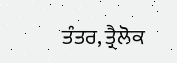ਤੰਤਰ, ਤ੍ਰੈਲੋਕ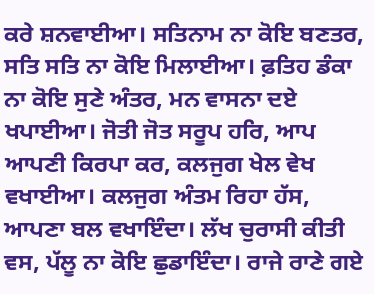ਕਰੇ ਸ਼ਨਵਾਈਆ। ਸਤਿਨਾਮ ਨਾ ਕੋਇ ਬਣਤਰ, ਸਤਿ ਸਤਿ ਨਾ ਕੋਇ ਮਿਲਾਈਆ। ਫ਼ਤਿਹ ਡੰਕਾ ਨਾ ਕੋਇ ਸੁਣੇ ਅੰਤਰ, ਮਨ ਵਾਸਨਾ ਦਏ ਖਪਾਈਆ। ਜੋਤੀ ਜੋਤ ਸਰੂਪ ਹਰਿ, ਆਪ ਆਪਣੀ ਕਿਰਪਾ ਕਰ, ਕਲਜੁਗ ਖੇਲ ਵੇਖ ਵਖਾਈਆ। ਕਲਜੁਗ ਅੰਤਮ ਰਿਹਾ ਹੱਸ, ਆਪਣਾ ਬਲ ਵਖਾਇੰਦਾ। ਲੱਖ ਚੁਰਾਸੀ ਕੀਤੀ ਵਸ, ਪੱਲੂ ਨਾ ਕੋਇ ਛੁਡਾਇੰਦਾ। ਰਾਜੇ ਰਾਣੇ ਗਏ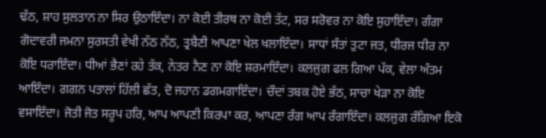ਢੱਠ, ਸ਼ਾਹ ਸੁਲਤਾਨ ਨਾ ਸਿਰ ਉਠਾਇੰਦਾ। ਨਾ ਕੋਈ ਤੀਰਥ ਨਾ ਕੋਈ ਤੱਟ, ਸਰ ਸਰੋਵਰ ਨਾ ਕੋਇ ਸੁਹਾਇੰਦਾ। ਗੰਗਾ ਗੋਦਾਵਰੀ ਜਮਨਾ ਸੁਰਸਤੀ ਵੇਖੀ ਨੱਠ ਨੱਠ, ਤ੍ਰਬੈਣੀ ਆਪਣਾ ਖੇਲ ਖਲਾਇੰਦਾ। ਸਾਧਾਂ ਸੰਤਾਂ ਤੁਟਾ ਜਤ, ਧੀਰਜ ਧੀਰ ਨਾ ਕੋਇ ਧਰਾਇੰਦਾ। ਧੀਆਂ ਭੈਣਾਂ ਰਹੇ ਤੱਕ, ਨੇਤਰ ਨੈਣ ਨਾ ਕੋਇ ਸ਼ਰਮਾਇੰਦਾ। ਕਲਜੁਗ ਫਲ ਗਿਆ ਪੱਕ, ਵੇਲਾ ਅੰਤਮ ਆਇੰਦਾ। ਗਗਨ ਪਤਾਲਾਂ ਹਿੱਲੀ ਛੱਤ, ਦੋ ਜਹਾਨ ਡਗਮਗਾਇੰਦਾ। ਚੌਦਾਂ ਤਬਕ ਹੋਏ ਭੱਠ, ਸਾਚਾ ਖੇੜਾ ਨਾ ਕੋਇ ਵਸਾਇੰਦਾ। ਜੋਤੀ ਜੋਤ ਸਰੂਪ ਹਰਿ, ਆਪ ਆਪਣੀ ਕਿਰਪਾ ਕਰ, ਆਪਣਾ ਰੰਗ ਆਪ ਰੰਗਾਇੰਦਾ। ਕਲਜੁਗ ਰੰਗਿਆ ਇਕੋ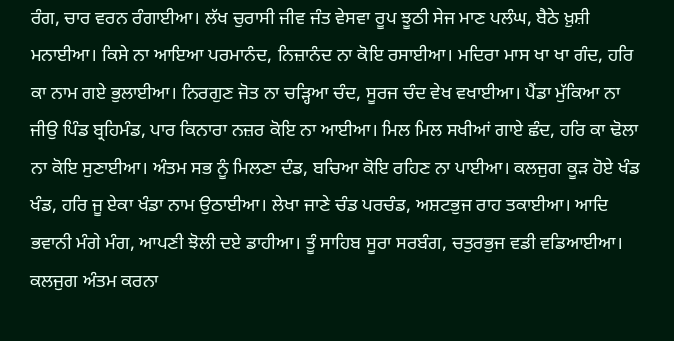ਰੰਗ, ਚਾਰ ਵਰਨ ਰੰਗਾਈਆ। ਲੱਖ ਚੁਰਾਸੀ ਜੀਵ ਜੰਤ ਵੇਸਵਾ ਰੂਪ ਝੂਠੀ ਸੇਜ ਮਾਣ ਪਲੰਘ, ਬੈਠੇ ਖ਼ੁਸ਼ੀ ਮਨਾਈਆ। ਕਿਸੇ ਨਾ ਆਇਆ ਪਰਮਾਨੰਦ, ਨਿਜ਼ਾਨੰਦ ਨਾ ਕੋਇ ਰਸਾਈਆ। ਮਦਿਰਾ ਮਾਸ ਖਾ ਖਾ ਗੰਦ, ਹਰਿ ਕਾ ਨਾਮ ਗਏ ਭੁਲਾਈਆ। ਨਿਰਗੁਣ ਜੋਤ ਨਾ ਚੜ੍ਹਿਆ ਚੰਦ, ਸੂਰਜ ਚੰਦ ਵੇਖ ਵਖਾਈਆ। ਪੈਂਡਾ ਮੁੱਕਿਆ ਨਾ ਜੀਉ ਪਿੰਡ ਬ੍ਰਹਿਮੰਡ, ਪਾਰ ਕਿਨਾਰਾ ਨਜ਼ਰ ਕੋਇ ਨਾ ਆਈਆ। ਮਿਲ ਮਿਲ ਸਖੀਆਂ ਗਾਏ ਛੰਦ, ਹਰਿ ਕਾ ਢੋਲਾ ਨਾ ਕੋਇ ਸੁਣਾਈਆ। ਅੰਤਮ ਸਭ ਨੂੰ ਮਿਲਣਾ ਦੰਡ, ਬਚਿਆ ਕੋਇ ਰਹਿਣ ਨਾ ਪਾਈਆ। ਕਲਜੁਗ ਕੂੜ ਹੋਏ ਖੰਡ ਖੰਡ, ਹਰਿ ਜੂ ਏਕਾ ਖੰਡਾ ਨਾਮ ਉਠਾਈਆ। ਲੇਖਾ ਜਾਣੇ ਚੰਡ ਪਰਚੰਡ, ਅਸ਼ਟਭੁਜ ਰਾਹ ਤਕਾਈਆ। ਆਦਿ ਭਵਾਨੀ ਮੰਗੇ ਮੰਗ, ਆਪਣੀ ਝੋਲੀ ਦਏ ਡਾਹੀਆ। ਤੂੰ ਸਾਹਿਬ ਸੂਰਾ ਸਰਬੰਗ, ਚਤੁਰਭੁਜ ਵਡੀ ਵਡਿਆਈਆ। ਕਲਜੁਗ ਅੰਤਮ ਕਰਨਾ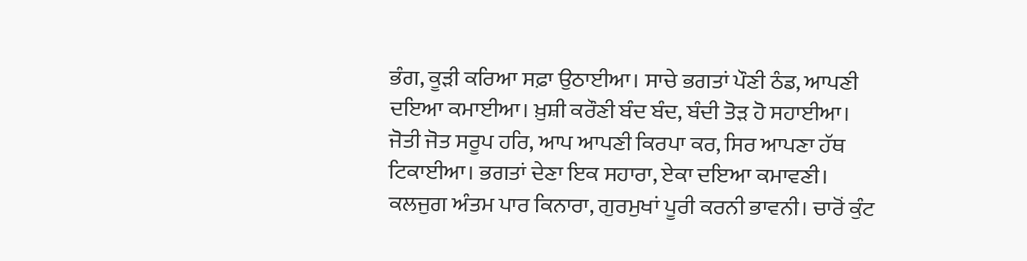ਭੰਗ, ਕੂੜੀ ਕਰਿਆ ਸਫ਼ਾ ਉਠਾਈਆ। ਸਾਚੇ ਭਗਤਾਂ ਪੌਣੀ ਠੰਡ, ਆਪਣੀ ਦਇਆ ਕਮਾਈਆ। ਖ਼ੁਸ਼ੀ ਕਰੌਣੀ ਬੰਦ ਬੰਦ, ਬੰਦੀ ਤੋੜ ਹੋ ਸਹਾਈਆ। ਜੋਤੀ ਜੋਤ ਸਰੂਪ ਹਰਿ, ਆਪ ਆਪਣੀ ਕਿਰਪਾ ਕਰ, ਸਿਰ ਆਪਣਾ ਹੱਥ ਟਿਕਾਈਆ। ਭਗਤਾਂ ਦੇਣਾ ਇਕ ਸਹਾਰਾ, ਏਕਾ ਦਇਆ ਕਮਾਵਣੀ। ਕਲਜੁਗ ਅੰਤਮ ਪਾਰ ਕਿਨਾਰਾ, ਗੁਰਮੁਖਾਂ ਪੂਰੀ ਕਰਨੀ ਭਾਵਨੀ। ਚਾਰੋਂ ਕੁੰਟ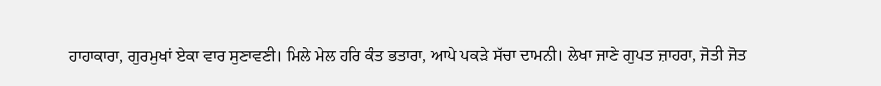ਹਾਹਾਕਾਰਾ, ਗੁਰਮੁਖਾਂ ਏਕਾ ਵਾਰ ਸੁਣਾਵਣੀ। ਮਿਲੇ ਮੇਲ ਹਰਿ ਕੰਤ ਭਤਾਰਾ, ਆਪੇ ਪਕੜੇ ਸੱਚਾ ਦਾਮਨੀ। ਲੇਖਾ ਜਾਣੇ ਗੁਪਤ ਜ਼ਾਹਰਾ, ਜੋਤੀ ਜੋਤ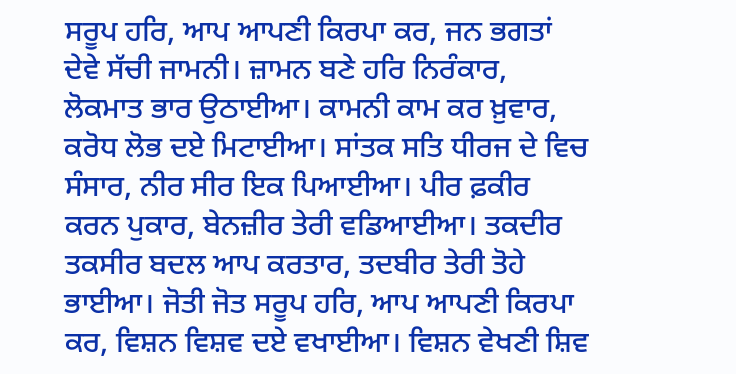ਸਰੂਪ ਹਰਿ, ਆਪ ਆਪਣੀ ਕਿਰਪਾ ਕਰ, ਜਨ ਭਗਤਾਂ ਦੇਵੇ ਸੱਚੀ ਜਾਮਨੀ। ਜ਼ਾਮਨ ਬਣੇ ਹਰਿ ਨਿਰੰਕਾਰ, ਲੋਕਮਾਤ ਭਾਰ ਉਠਾਈਆ। ਕਾਮਨੀ ਕਾਮ ਕਰ ਖ਼ੁਵਾਰ, ਕਰੋਧ ਲੋਭ ਦਏ ਮਿਟਾਈਆ। ਸਾਂਤਕ ਸਤਿ ਧੀਰਜ ਦੇ ਵਿਚ ਸੰਸਾਰ, ਨੀਰ ਸੀਰ ਇਕ ਪਿਆਈਆ। ਪੀਰ ਫ਼ਕੀਰ ਕਰਨ ਪੁਕਾਰ, ਬੇਨਜ਼ੀਰ ਤੇਰੀ ਵਡਿਆਈਆ। ਤਕਦੀਰ ਤਕਸੀਰ ਬਦਲ ਆਪ ਕਰਤਾਰ, ਤਦਬੀਰ ਤੇਰੀ ਤੋਹੇ ਭਾਈਆ। ਜੋਤੀ ਜੋਤ ਸਰੂਪ ਹਰਿ, ਆਪ ਆਪਣੀ ਕਿਰਪਾ ਕਰ, ਵਿਸ਼ਨ ਵਿਸ਼ਵ ਦਏ ਵਖਾਈਆ। ਵਿਸ਼ਨ ਵੇਖਣੀ ਸ਼ਿਵ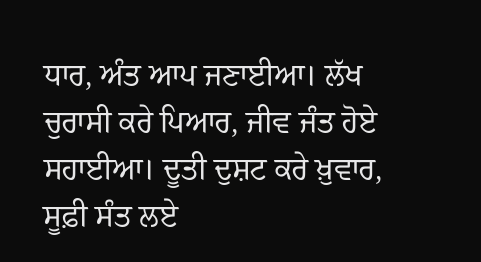ਧਾਰ, ਅੰਤ ਆਪ ਜਣਾਈਆ। ਲੱਖ ਚੁਰਾਸੀ ਕਰੇ ਪਿਆਰ, ਜੀਵ ਜੰਤ ਹੋਏ ਸਹਾਈਆ। ਦੂਤੀ ਦੁਸ਼ਟ ਕਰੇ ਖ਼ੁਵਾਰ, ਸੂਫ਼ੀ ਸੰਤ ਲਏ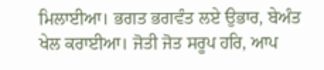ਮਿਲਾਈਆ। ਭਗਤ ਭਗਵੰਤ ਲਏ ਉਭਾਰ, ਬੇਅੰਤ ਖੇਲ ਕਰਾਈਆ। ਜੋਤੀ ਜੋਤ ਸਰੂਪ ਹਰਿ, ਆਪ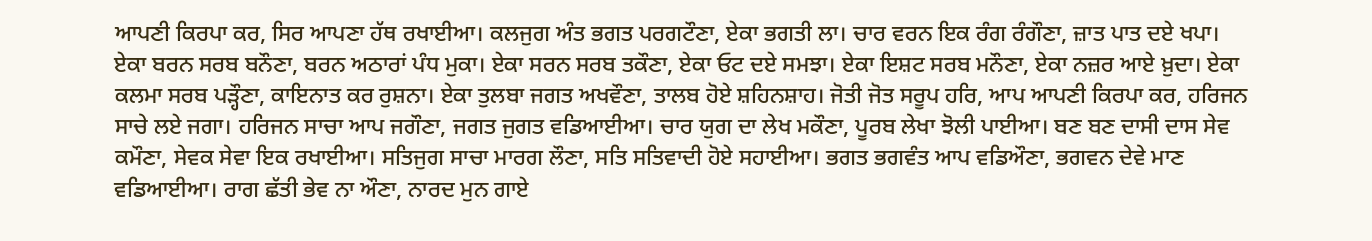ਆਪਣੀ ਕਿਰਪਾ ਕਰ, ਸਿਰ ਆਪਣਾ ਹੱਥ ਰਖਾਈਆ। ਕਲਜੁਗ ਅੰਤ ਭਗਤ ਪਰਗਟੌਣਾ, ਏਕਾ ਭਗਤੀ ਲਾ। ਚਾਰ ਵਰਨ ਇਕ ਰੰਗ ਰੰਗੌਣਾ, ਜ਼ਾਤ ਪਾਤ ਦਏ ਖਪਾ। ਏਕਾ ਬਰਨ ਸਰਬ ਬਨੌਣਾ, ਬਰਨ ਅਠਾਰਾਂ ਪੰਧ ਮੁਕਾ। ਏਕਾ ਸਰਨ ਸਰਬ ਤਕੌਣਾ, ਏਕਾ ਓਟ ਦਏ ਸਮਝਾ। ਏਕਾ ਇਸ਼ਟ ਸਰਬ ਮਨੌਣਾ, ਏਕਾ ਨਜ਼ਰ ਆਏ ਖ਼ੁਦਾ। ਏਕਾ ਕਲਮਾ ਸਰਬ ਪੜ੍ਹੌਣਾ, ਕਾਇਨਾਤ ਕਰ ਰੁਸ਼ਨਾ। ਏਕਾ ਤੁਲਬਾ ਜਗਤ ਅਖਵੌਣਾ, ਤਾਲਬ ਹੋਏ ਸ਼ਹਿਨਸ਼ਾਹ। ਜੋਤੀ ਜੋਤ ਸਰੂਪ ਹਰਿ, ਆਪ ਆਪਣੀ ਕਿਰਪਾ ਕਰ, ਹਰਿਜਨ ਸਾਚੇ ਲਏ ਜਗਾ। ਹਰਿਜਨ ਸਾਚਾ ਆਪ ਜਗੌਣਾ, ਜਗਤ ਜੁਗਤ ਵਡਿਆਈਆ। ਚਾਰ ਯੁਗ ਦਾ ਲੇਖ ਮਕੌਣਾ, ਪੂਰਬ ਲੇਖਾ ਝੋਲੀ ਪਾਈਆ। ਬਣ ਬਣ ਦਾਸੀ ਦਾਸ ਸੇਵ ਕਮੌਣਾ, ਸੇਵਕ ਸੇਵਾ ਇਕ ਰਖਾਈਆ। ਸਤਿਜੁਗ ਸਾਚਾ ਮਾਰਗ ਲੌਣਾ, ਸਤਿ ਸਤਿਵਾਦੀ ਹੋਏ ਸਹਾਈਆ। ਭਗਤ ਭਗਵੰਤ ਆਪ ਵਡਿਔਣਾ, ਭਗਵਨ ਦੇਵੇ ਮਾਣ ਵਡਿਆਈਆ। ਰਾਗ ਛੱਤੀ ਭੇਵ ਨਾ ਔਣਾ, ਨਾਰਦ ਮੁਨ ਗਾਏ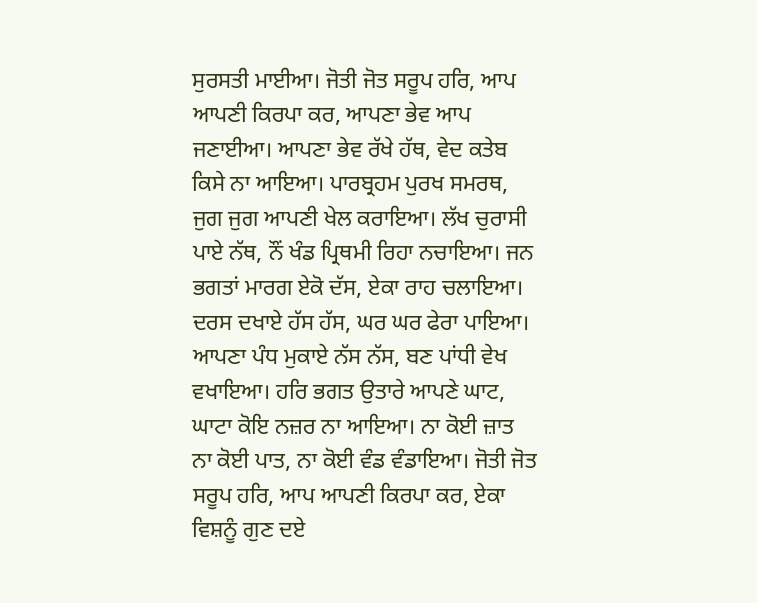ਸੁਰਸਤੀ ਮਾਈਆ। ਜੋਤੀ ਜੋਤ ਸਰੂਪ ਹਰਿ, ਆਪ ਆਪਣੀ ਕਿਰਪਾ ਕਰ, ਆਪਣਾ ਭੇਵ ਆਪ ਜਣਾਈਆ। ਆਪਣਾ ਭੇਵ ਰੱਖੇ ਹੱਥ, ਵੇਦ ਕਤੇਬ ਕਿਸੇ ਨਾ ਆਇਆ। ਪਾਰਬ੍ਰਹਮ ਪੁਰਖ ਸਮਰਥ, ਜੁਗ ਜੁਗ ਆਪਣੀ ਖੇਲ ਕਰਾਇਆ। ਲੱਖ ਚੁਰਾਸੀ ਪਾਏ ਨੱਥ, ਨੌਂ ਖੰਡ ਪ੍ਰਿਥਮੀ ਰਿਹਾ ਨਚਾਇਆ। ਜਨ ਭਗਤਾਂ ਮਾਰਗ ਏਕੋ ਦੱਸ, ਏਕਾ ਰਾਹ ਚਲਾਇਆ। ਦਰਸ ਦਖਾਏ ਹੱਸ ਹੱਸ, ਘਰ ਘਰ ਫੇਰਾ ਪਾਇਆ। ਆਪਣਾ ਪੰਧ ਮੁਕਾਏ ਨੱਸ ਨੱਸ, ਬਣ ਪਾਂਧੀ ਵੇਖ ਵਖਾਇਆ। ਹਰਿ ਭਗਤ ਉਤਾਰੇ ਆਪਣੇ ਘਾਟ, ਘਾਟਾ ਕੋਇ ਨਜ਼ਰ ਨਾ ਆਇਆ। ਨਾ ਕੋਈ ਜ਼ਾਤ ਨਾ ਕੋਈ ਪਾਤ, ਨਾ ਕੋਈ ਵੰਡ ਵੰਡਾਇਆ। ਜੋਤੀ ਜੋਤ ਸਰੂਪ ਹਰਿ, ਆਪ ਆਪਣੀ ਕਿਰਪਾ ਕਰ, ਏਕਾ ਵਿਸ਼ਨੂੰ ਗੁਣ ਦਏ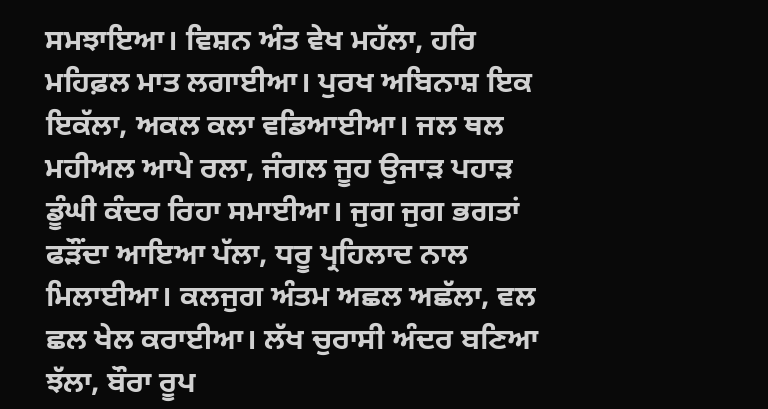ਸਮਝਾਇਆ। ਵਿਸ਼ਨ ਅੰਤ ਵੇਖ ਮਹੱਲਾ, ਹਰਿ ਮਹਿਫ਼ਲ ਮਾਤ ਲਗਾਈਆ। ਪੁਰਖ ਅਬਿਨਾਸ਼ ਇਕ ਇਕੱਲਾ, ਅਕਲ ਕਲਾ ਵਡਿਆਈਆ। ਜਲ ਥਲ ਮਹੀਅਲ ਆਪੇ ਰਲਾ, ਜੰਗਲ ਜੂਹ ਉਜਾੜ ਪਹਾੜ ਡੂੰਘੀ ਕੰਦਰ ਰਿਹਾ ਸਮਾਈਆ। ਜੁਗ ਜੁਗ ਭਗਤਾਂ ਫੜੌਂਦਾ ਆਇਆ ਪੱਲਾ, ਧਰੂ ਪ੍ਰਹਿਲਾਦ ਨਾਲ ਮਿਲਾਈਆ। ਕਲਜੁਗ ਅੰਤਮ ਅਛਲ ਅਛੱਲਾ, ਵਲ ਛਲ ਖੇਲ ਕਰਾਈਆ। ਲੱਖ ਚੁਰਾਸੀ ਅੰਦਰ ਬਣਿਆ ਝੱਲਾ, ਬੌਰਾ ਰੂਪ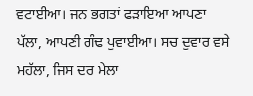ਵਟਾਈਆ। ਜਨ ਭਗਤਾਂ ਫੜਾਇਆ ਆਪਣਾ ਪੱਲਾ, ਆਪਣੀ ਗੰਢ ਪੁਵਾਈਆ। ਸਚ ਦੁਵਾਰ ਵਸੇ ਮਹੱਲਾ, ਜਿਸ ਦਰ ਮੇਲਾ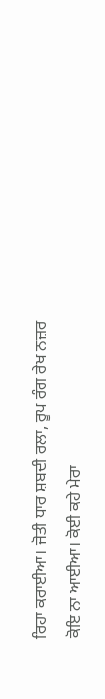ਰਿਹਾ ਕਰਾਈਆ। ਜੋਤੀ ਧਾਰ ਸ਼ਬਦੀ ਰਲਾ, ਰੂਪ ਰੰਗ ਰੇਖ ਨਜ਼ਰ ਕੋਇ ਨਾ ਆਈਆ। ਕੋਈ ਕਹੇ ਮੇਰਾ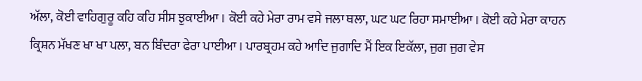ਅੱਲਾ, ਕੋਈ ਵਾਹਿਗੁਰੂ ਕਹਿ ਕਹਿ ਸੀਸ ਝੁਕਾਈਆ। ਕੋਈ ਕਹੇ ਮੇਰਾ ਰਾਮ ਵਸੇ ਜਲਾ ਥਲਾ, ਘਟ ਘਟ ਰਿਹਾ ਸਮਾਈਆ। ਕੋਈ ਕਹੇ ਮੇਰਾ ਕਾਹਨ ਕ੍ਰਿਸ਼ਨ ਮੱਖਣ ਖਾ ਖਾ ਪਲਾ, ਬਨ ਬਿੰਦਰਾ ਫੇਰਾ ਪਾਈਆ। ਪਾਰਬ੍ਰਹਮ ਕਹੇ ਆਦਿ ਜੁਗਾਦਿ ਮੈਂ ਇਕ ਇਕੱਲਾ, ਜੁਗ ਜੁਗ ਵੇਸ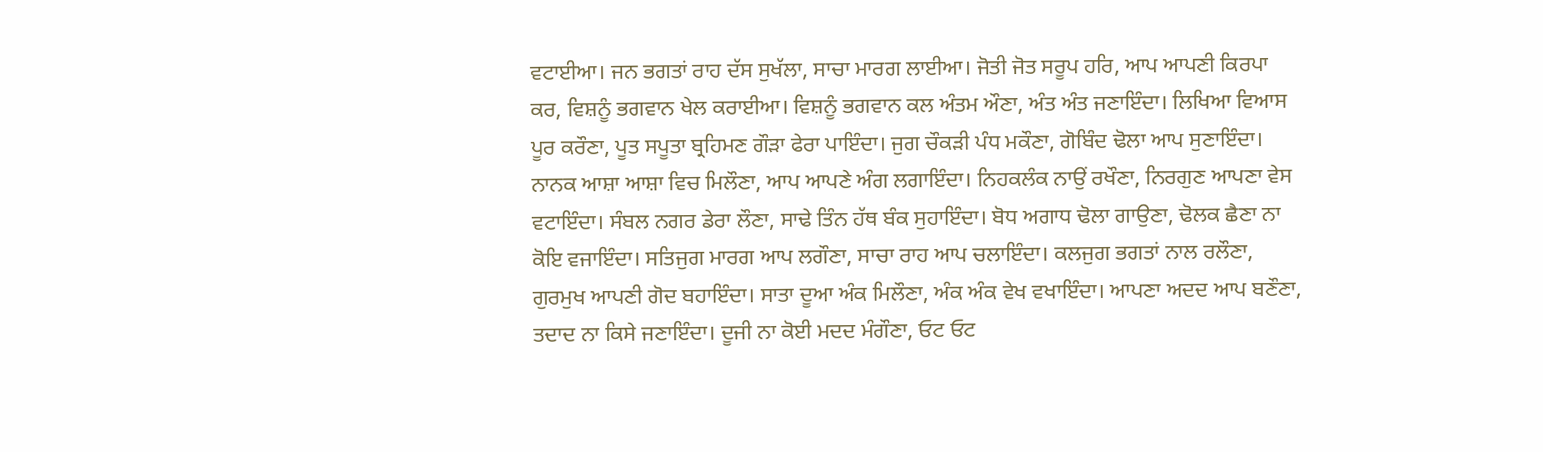ਵਟਾਈਆ। ਜਨ ਭਗਤਾਂ ਰਾਹ ਦੱਸ ਸੁਖੱਲਾ, ਸਾਚਾ ਮਾਰਗ ਲਾਈਆ। ਜੋਤੀ ਜੋਤ ਸਰੂਪ ਹਰਿ, ਆਪ ਆਪਣੀ ਕਿਰਪਾ ਕਰ, ਵਿਸ਼ਨੂੰ ਭਗਵਾਨ ਖੇਲ ਕਰਾਈਆ। ਵਿਸ਼ਨੂੰ ਭਗਵਾਨ ਕਲ ਅੰਤਮ ਔਣਾ, ਅੰਤ ਅੰਤ ਜਣਾਇੰਦਾ। ਲਿਖਿਆ ਵਿਆਸ ਪੂਰ ਕਰੌਣਾ, ਪੂਤ ਸਪੂਤਾ ਬ੍ਰਹਿਮਣ ਗੌੜਾ ਫੇਰਾ ਪਾਇੰਦਾ। ਜੁਗ ਚੌਕੜੀ ਪੰਧ ਮਕੌਣਾ, ਗੋਬਿੰਦ ਢੋਲਾ ਆਪ ਸੁਣਾਇੰਦਾ। ਨਾਨਕ ਆਸ਼ਾ ਆਸ਼ਾ ਵਿਚ ਮਿਲੌਣਾ, ਆਪ ਆਪਣੇ ਅੰਗ ਲਗਾਇੰਦਾ। ਨਿਹਕਲੰਕ ਨਾਉਂ ਰਖੌਣਾ, ਨਿਰਗੁਣ ਆਪਣਾ ਵੇਸ ਵਟਾਇੰਦਾ। ਸੰਬਲ ਨਗਰ ਡੇਰਾ ਲੌਣਾ, ਸਾਢੇ ਤਿੰਨ ਹੱਥ ਬੰਕ ਸੁਹਾਇੰਦਾ। ਬੋਧ ਅਗਾਧ ਢੋਲਾ ਗਾਉਣਾ, ਢੋਲਕ ਛੈਣਾ ਨਾ ਕੋਇ ਵਜਾਇੰਦਾ। ਸਤਿਜੁਗ ਮਾਰਗ ਆਪ ਲਗੌਣਾ, ਸਾਚਾ ਰਾਹ ਆਪ ਚਲਾਇੰਦਾ। ਕਲਜੁਗ ਭਗਤਾਂ ਨਾਲ ਰਲੌਣਾ, ਗੁਰਮੁਖ ਆਪਣੀ ਗੋਦ ਬਹਾਇੰਦਾ। ਸਾਤਾ ਦੂਆ ਅੰਕ ਮਿਲੌਣਾ, ਅੰਕ ਅੰਕ ਵੇਖ ਵਖਾਇੰਦਾ। ਆਪਣਾ ਅਦਦ ਆਪ ਬਣੌਣਾ, ਤਦਾਦ ਨਾ ਕਿਸੇ ਜਣਾਇੰਦਾ। ਦੂਜੀ ਨਾ ਕੋਈ ਮਦਦ ਮੰਗੌਣਾ, ਓਟ ਓਟ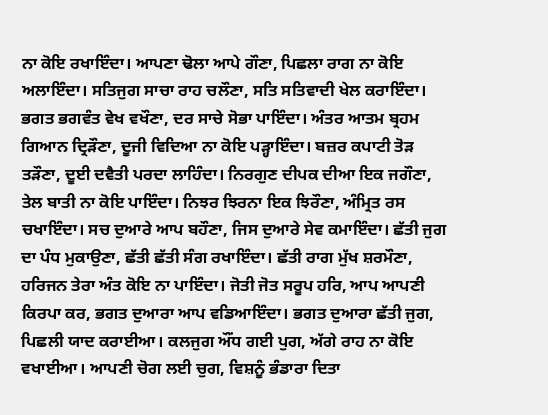ਨਾ ਕੋਇ ਰਖਾਇੰਦਾ। ਆਪਣਾ ਢੋਲਾ ਆਪੇ ਗੌਣਾ, ਪਿਛਲਾ ਰਾਗ ਨਾ ਕੋਇ ਅਲਾਇੰਦਾ। ਸਤਿਜੁਗ ਸਾਚਾ ਰਾਹ ਚਲੌਣਾ, ਸਤਿ ਸਤਿਵਾਦੀ ਖੇਲ ਕਰਾਇੰਦਾ। ਭਗਤ ਭਗਵੰਤ ਵੇਖ ਵਖੌਣਾ, ਦਰ ਸਾਚੇ ਸੋਭਾ ਪਾਇੰਦਾ। ਅੰਤਰ ਆਤਮ ਬ੍ਰਹਮ ਗਿਆਨ ਦ੍ਰਿੜੌਣਾ, ਦੂਜੀ ਵਿਦਿਆ ਨਾ ਕੋਇ ਪੜ੍ਹਾਇੰਦਾ। ਬਜ਼ਰ ਕਪਾਟੀ ਤੋੜ ਤੜੌਣਾ, ਦੂਈ ਦਵੈਤੀ ਪਰਦਾ ਲਾਹਿੰਦਾ। ਨਿਰਗੁਣ ਦੀਪਕ ਦੀਆ ਇਕ ਜਗੌਣਾ, ਤੇਲ ਬਾਤੀ ਨਾ ਕੋਇ ਪਾਇੰਦਾ। ਨਿਝਰ ਝਿਰਨਾ ਇਕ ਝਿਰੌਣਾ, ਅੰਮ੍ਰਿਤ ਰਸ ਚਖਾਇੰਦਾ। ਸਚ ਦੁਆਰੇ ਆਪ ਬਹੌਣਾ, ਜਿਸ ਦੁਆਰੇ ਸੇਵ ਕਮਾਇੰਦਾ। ਛੱਤੀ ਜੁਗ ਦਾ ਪੰਧ ਮੁਕਾਉਣਾ, ਛੱਤੀ ਛੱਤੀ ਸੰਗ ਰਖਾਇੰਦਾ। ਛੱਤੀ ਰਾਗ ਮੁੱਖ ਸ਼ਰਮੌਣਾ, ਹਰਿਜਨ ਤੇਰਾ ਅੰਤ ਕੋਇ ਨਾ ਪਾਇੰਦਾ। ਜੋਤੀ ਜੋਤ ਸਰੂਪ ਹਰਿ, ਆਪ ਆਪਣੀ ਕਿਰਪਾ ਕਰ, ਭਗਤ ਦੁਆਰਾ ਆਪ ਵਡਿਆਇੰਦਾ। ਭਗਤ ਦੁਆਰਾ ਛੱਤੀ ਜੁਗ, ਪਿਛਲੀ ਯਾਦ ਕਰਾਈਆ। ਕਲਜੁਗ ਔਂਧ ਗਈ ਪੁਗ, ਅੱਗੇ ਰਾਹ ਨਾ ਕੋਇ ਵਖਾਈਆ। ਆਪਣੀ ਚੋਗ ਲਈ ਚੁਗ, ਵਿਸ਼ਨੂੰ ਭੰਡਾਰਾ ਦਿਤਾ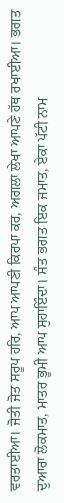ਵਰਤਾਈਆ। ਜੋਤੀ ਜੋਤ ਸਰੂਪ ਹਰਿ, ਆਪ ਆਪਣੀ ਕਿਰਪਾ ਕਰ, ਅਗਲਾ ਲੇਖਾ ਆਪਣੇ ਹੱਥ ਰਖਾਈਆ। ਭਗਤ ਦੁਆਰਾ ਲੋਕਮਾਤ, ਮਾਤਰ ਭੂਮੀ ਆਪ ਸੁਹਾਇੰਦਾ। ਸੰਤ ਭਗਤ ਇਕ ਜਮਾਤ, ਏਕਾ ਪੱਟੀ ਨਾਮ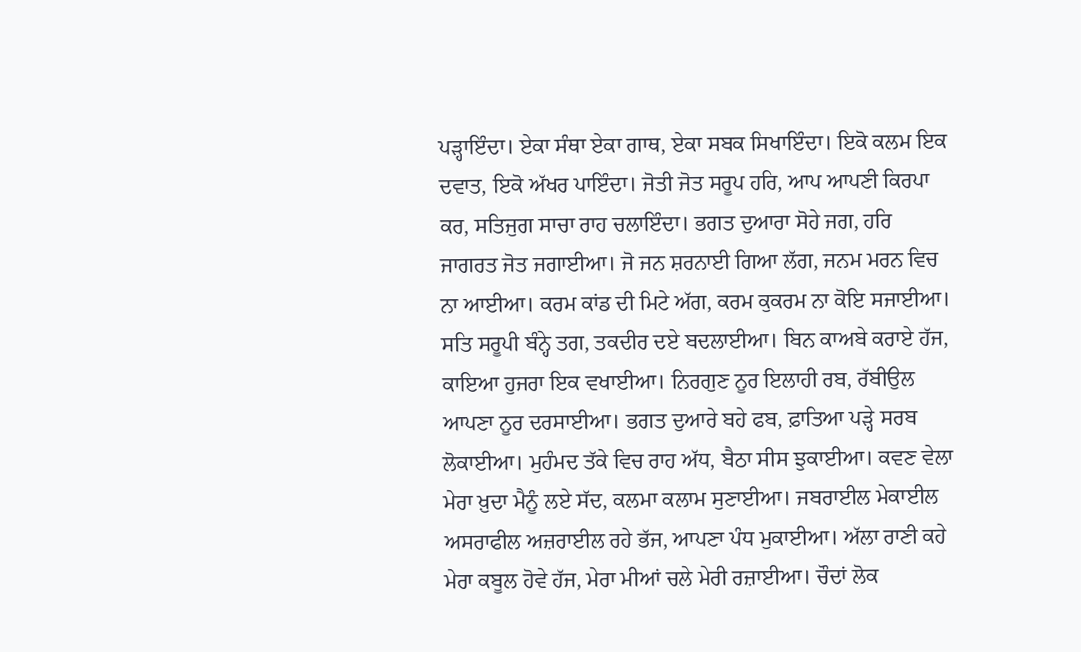ਪੜ੍ਹਾਇੰਦਾ। ਏਕਾ ਸੰਥਾ ਏਕਾ ਗਾਥ, ਏਕਾ ਸਬਕ ਸਿਖਾਇੰਦਾ। ਇਕੋ ਕਲਮ ਇਕ ਦਵਾਤ, ਇਕੋ ਅੱਖਰ ਪਾਇੰਦਾ। ਜੋਤੀ ਜੋਤ ਸਰੂਪ ਹਰਿ, ਆਪ ਆਪਣੀ ਕਿਰਪਾ ਕਰ, ਸਤਿਜੁਗ ਸਾਚਾ ਰਾਹ ਚਲਾਇੰਦਾ। ਭਗਤ ਦੁਆਰਾ ਸੋਹੇ ਜਗ, ਹਰਿ ਜਾਗਰਤ ਜੋਤ ਜਗਾਈਆ। ਜੋ ਜਨ ਸ਼ਰਨਾਈ ਗਿਆ ਲੱਗ, ਜਨਮ ਮਰਨ ਵਿਚ ਨਾ ਆਈਆ। ਕਰਮ ਕਾਂਡ ਦੀ ਮਿਟੇ ਅੱਗ, ਕਰਮ ਕੁਕਰਮ ਨਾ ਕੋਇ ਸਜਾਈਆ। ਸਤਿ ਸਰੂਪੀ ਬੰਨ੍ਹੇ ਤਗ, ਤਕਦੀਰ ਦਏ ਬਦਲਾਈਆ। ਬਿਨ ਕਾਅਬੇ ਕਰਾਏ ਹੱਜ, ਕਾਇਆ ਹੁਜਰਾ ਇਕ ਵਖਾਈਆ। ਨਿਰਗੁਣ ਨੂਰ ਇਲਾਹੀ ਰਬ, ਰੱਬੀਉਲ ਆਪਣਾ ਨੂਰ ਦਰਸਾਈਆ। ਭਗਤ ਦੁਆਰੇ ਬਹੇ ਫਬ, ਫ਼ਾਤਿਆ ਪੜ੍ਹੇ ਸਰਬ ਲੋਕਾਈਆ। ਮੁਹੰਮਦ ਤੱਕੇ ਵਿਚ ਰਾਹ ਅੱਧ, ਬੈਠਾ ਸੀਸ ਝੁਕਾਈਆ। ਕਵਣ ਵੇਲਾ ਮੇਰਾ ਖ਼ੁਦਾ ਮੈਨੂੰ ਲਏ ਸੱਦ, ਕਲਮਾ ਕਲਾਮ ਸੁਣਾਈਆ। ਜਬਰਾਈਲ ਮੇਕਾਈਲ ਅਸਰਾਫੀਲ ਅਜ਼ਰਾਈਲ ਰਹੇ ਭੱਜ, ਆਪਣਾ ਪੰਧ ਮੁਕਾਈਆ। ਅੱਲਾ ਰਾਣੀ ਕਹੇ ਮੇਰਾ ਕਬੂਲ ਹੋਵੇ ਹੱਜ, ਮੇਰਾ ਮੀਆਂ ਚਲੇ ਮੇਰੀ ਰਜ਼ਾਈਆ। ਚੌਦਾਂ ਲੋਕ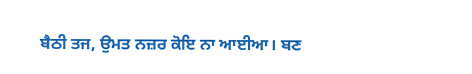ਬੈਠੀ ਤਜ, ਉਮਤ ਨਜ਼ਰ ਕੋਇ ਨਾ ਆਈਆ। ਬਣ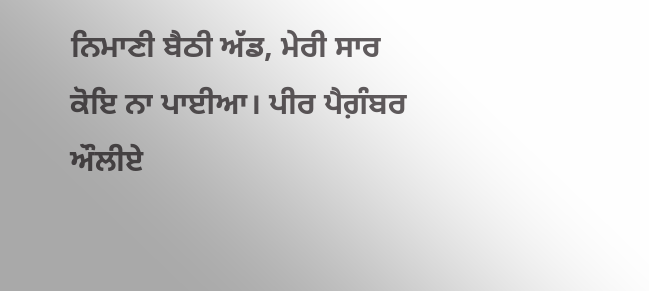ਨਿਮਾਣੀ ਬੈਠੀ ਅੱਡ, ਮੇਰੀ ਸਾਰ ਕੋਇ ਨਾ ਪਾਈਆ। ਪੀਰ ਪੈਗ਼ੰਬਰ ਔਲੀਏ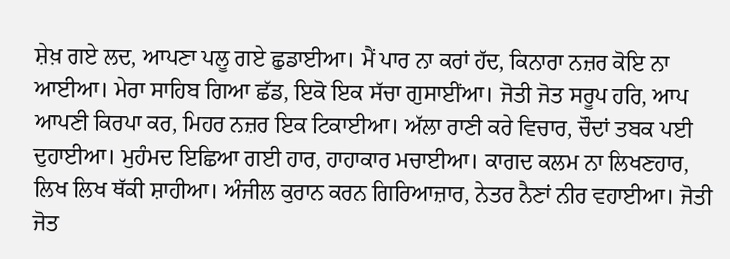ਸ਼ੇਖ਼ ਗਏ ਲਦ, ਆਪਣਾ ਪਲੂ ਗਏ ਛੁਡਾਈਆ। ਮੈਂ ਪਾਰ ਨਾ ਕਰਾਂ ਹੱਦ, ਕਿਨਾਰਾ ਨਜ਼ਰ ਕੋਇ ਨਾ ਆਈਆ। ਮੇਰਾ ਸਾਹਿਬ ਗਿਆ ਛੱਡ, ਇਕੋ ਇਕ ਸੱਚਾ ਗੁਸਾਈਂਆ। ਜੋਤੀ ਜੋਤ ਸਰੂਪ ਹਰਿ, ਆਪ ਆਪਣੀ ਕਿਰਪਾ ਕਰ, ਮਿਹਰ ਨਜ਼ਰ ਇਕ ਟਿਕਾਈਆ। ਅੱਲਾ ਰਾਣੀ ਕਰੇ ਵਿਚਾਰ, ਚੌਦਾਂ ਤਬਕ ਪਈ ਦੁਹਾਈਆ। ਮੁਹੰਮਦ ਇਛਿਆ ਗਈ ਹਾਰ, ਹਾਹਾਕਾਰ ਮਚਾਈਆ। ਕਾਗਦ ਕਲਮ ਨਾ ਲਿਖਣਹਾਰ, ਲਿਖ ਲਿਖ ਥੱਕੀ ਸ਼ਾਹੀਆ। ਅੰਜੀਲ ਕੁਰਾਨ ਕਰਨ ਗਿਰਿਆਜ਼ਾਰ, ਨੇਤਰ ਨੈਣਾਂ ਨੀਰ ਵਹਾਈਆ। ਜੋਤੀ ਜੋਤ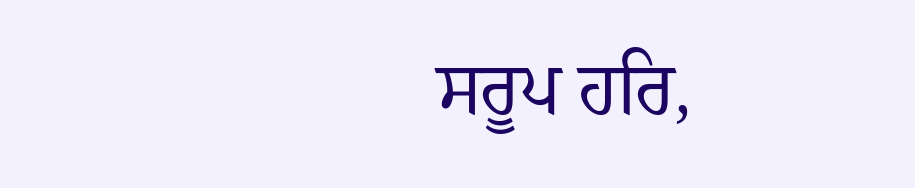ਸਰੂਪ ਹਰਿ,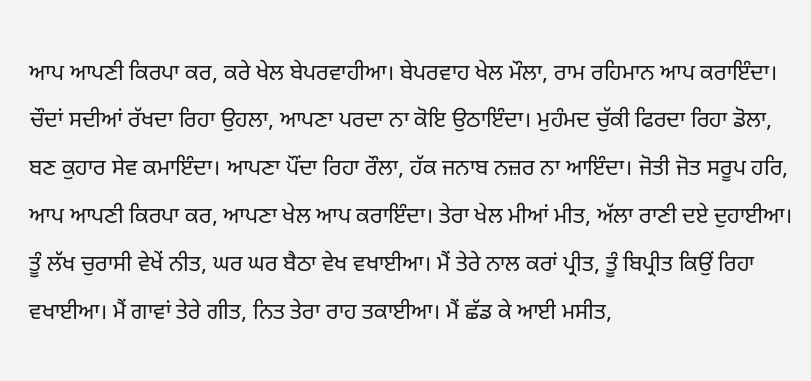ਆਪ ਆਪਣੀ ਕਿਰਪਾ ਕਰ, ਕਰੇ ਖੇਲ ਬੇਪਰਵਾਹੀਆ। ਬੇਪਰਵਾਹ ਖੇਲ ਮੌਲਾ, ਰਾਮ ਰਹਿਮਾਨ ਆਪ ਕਰਾਇੰਦਾ। ਚੌਦਾਂ ਸਦੀਆਂ ਰੱਖਦਾ ਰਿਹਾ ਉਹਲਾ, ਆਪਣਾ ਪਰਦਾ ਨਾ ਕੋਇ ਉਠਾਇੰਦਾ। ਮੁਹੰਮਦ ਚੁੱਕੀ ਫਿਰਦਾ ਰਿਹਾ ਡੋਲਾ, ਬਣ ਕੁਹਾਰ ਸੇਵ ਕਮਾਇੰਦਾ। ਆਪਣਾ ਪੌਂਦਾ ਰਿਹਾ ਰੌਲਾ, ਹੱਕ ਜਨਾਬ ਨਜ਼ਰ ਨਾ ਆਇੰਦਾ। ਜੋਤੀ ਜੋਤ ਸਰੂਪ ਹਰਿ, ਆਪ ਆਪਣੀ ਕਿਰਪਾ ਕਰ, ਆਪਣਾ ਖੇਲ ਆਪ ਕਰਾਇੰਦਾ। ਤੇਰਾ ਖੇਲ ਮੀਆਂ ਮੀਤ, ਅੱਲਾ ਰਾਣੀ ਦਏ ਦੁਹਾਈਆ। ਤੂੰ ਲੱਖ ਚੁਰਾਸੀ ਵੇਖੇਂ ਨੀਤ, ਘਰ ਘਰ ਬੈਠਾ ਵੇਖ ਵਖਾਈਆ। ਮੈਂ ਤੇਰੇ ਨਾਲ ਕਰਾਂ ਪ੍ਰੀਤ, ਤੂੰ ਬਿਪ੍ਰੀਤ ਕਿਉਂ ਰਿਹਾ ਵਖਾਈਆ। ਮੈਂ ਗਾਵਾਂ ਤੇਰੇ ਗੀਤ, ਨਿਤ ਤੇਰਾ ਰਾਹ ਤਕਾਈਆ। ਮੈਂ ਛੱਡ ਕੇ ਆਈ ਮਸੀਤ,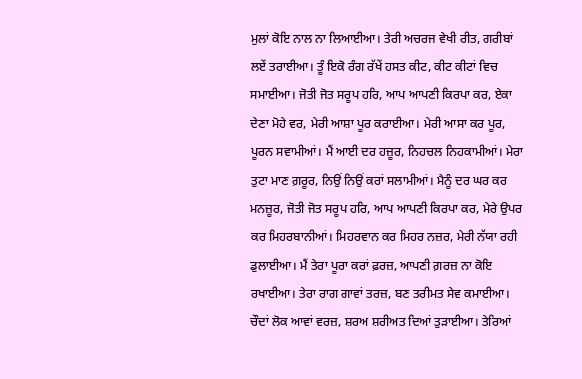ਮੁਲਾਂ ਕੋਇ ਨਾਲ ਨਾ ਲਿਆਈਆ। ਤੇਰੀ ਅਚਰਜ ਵੇਖੀ ਰੀਤ, ਗਰੀਬਾਂ ਲਏਂ ਤਰਾਈਆ। ਤੂੰ ਇਕੋ ਰੰਗ ਰੱਖੇਂ ਹਸਤ ਕੀਟ, ਕੀਟ ਕੀਟਾਂ ਵਿਚ ਸਮਾਈਆ। ਜੋਤੀ ਜੋਤ ਸਰੂਪ ਹਰਿ, ਆਪ ਆਪਣੀ ਕਿਰਪਾ ਕਰ, ਏਕਾ ਦੇਣਾ ਮੋਹੇ ਵਰ, ਮੇਰੀ ਆਸ਼ਾ ਪੂਰ ਕਰਾਈਆ। ਮੇਰੀ ਆਸਾ ਕਰ ਪੂਰ, ਪੂਰਨ ਸਵਾਮੀਆਂ। ਮੈਂ ਆਈ ਦਰ ਹਜ਼ੂਰ, ਨਿਹਚਲ ਨਿਹਕਾਮੀਆਂ। ਮੇਰਾ ਤੁਟਾ ਮਾਣ ਗ਼ਰੂਰ, ਨਿਉਂ ਨਿਉਂ ਕਰਾਂ ਸਲਾਮੀਆਂ। ਮੈਨੂੰ ਦਰ ਘਰ ਕਰ ਮਨਜ਼ੂਰ, ਜੋਤੀ ਜੋਤ ਸਰੂਪ ਹਰਿ, ਆਪ ਆਪਣੀ ਕਿਰਪਾ ਕਰ, ਮੇਰੇ ਉਪਰ ਕਰ ਮਿਹਰਬਾਨੀਆਂ। ਮਿਹਰਵਾਨ ਕਰ ਮਿਹਰ ਨਜ਼ਰ, ਮੇਰੀ ਨੱਯਾ ਰਹੀ ਡੁਲਾਈਆ। ਮੈਂ ਤੇਰਾ ਪੂਰਾ ਕਰਾਂ ਫ਼ਰਜ਼, ਆਪਣੀ ਗ਼ਰਜ਼ ਨਾ ਕੋਇ ਰਖਾਈਆ। ਤੇਰਾ ਰਾਗ ਗਾਵਾਂ ਤਰਜ਼, ਬਣ ਤਰੀਮਤ ਸੇਵ ਕਮਾਈਆ। ਚੌਦਾਂ ਲੋਕ ਆਵਾਂ ਵਰਜ਼, ਸ਼ਰਅ ਸ਼ਰੀਅਤ ਦਿਆਂ ਤੁੜਾਈਆ। ਤੇਰਿਆਂ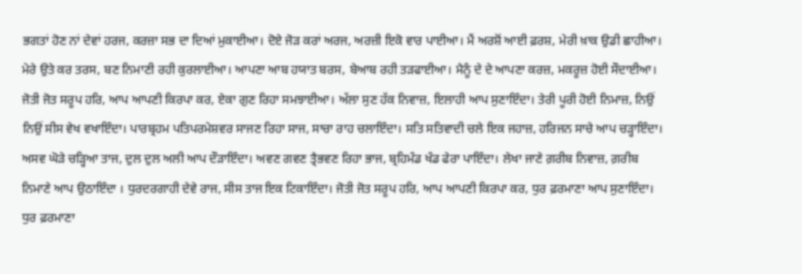ਭਗਤਾਂ ਹੋਣ ਨਾਂ ਦੇਵਾਂ ਹਰਜ, ਕਰਜ਼ਾ ਸਭ ਦਾ ਦਿਆਂ ਮੁਕਾਈਆ। ਦੋਏ ਜੋੜ ਕਰਾਂ ਅਰਜ, ਅਰਜ਼ੀ ਇਕੋ ਵਾਰ ਪਾਈਆ। ਮੈਂ ਅਰਸ਼ੋਂ ਆਈ ਫ਼ਰਸ਼, ਮੇਰੀ ਖ਼ਾਕ ਉਡੀ ਛਾਹੀਆ। ਮੇਰੇ ਉਤੇ ਕਰ ਤਰਸ, ਬਣ ਨਿਮਾਣੀ ਰਹੀ ਕੁਰਲਾਈਆ। ਆਪਣਾ ਆਬ ਹਯਾਤ ਬਰਸ, ਬੇਆਬ ਰਹੀ ਤੜਫਾਈਆ। ਮੈਨੂੰ ਦੇ ਦੇ ਆਪਣਾ ਕਰਜ਼, ਮਕਰੂਜ਼ ਹੋਈ ਸੌਦਾਈਆ। ਜੋਤੀ ਜੋਤ ਸਰੂਪ ਹਰਿ, ਆਪ ਆਪਣੀ ਕਿਰਪਾ ਕਰ, ਏਕਾ ਗੁਣ ਰਿਹਾ ਸਮਝਾਈਆ। ਅੱਲਾ ਸੁਣ ਹੱਕ ਨਿਵਾਜ਼, ਇਲਾਹੀ ਆਪ ਸੁਣਾਇੰਦਾ। ਤੇਰੀ ਪੂਰੀ ਹੋਈ ਨਿਮਾਜ਼, ਨਿਉਂ ਨਿਉਂ ਸੀਸ ਵੇਖ ਵਖਾਇੰਦਾ। ਪਾਰਬ੍ਰਹਮ ਪਤਿਪਰਮੇਸ਼ਵਰ ਸਾਜਣ ਰਿਹਾ ਸਾਜ, ਸਾਚਾ ਰਾਹ ਚਲਾਇੰਦਾ। ਸਤਿ ਸਤਿਵਾਦੀ ਚਲੇ ਇਕ ਜਹਾਜ਼, ਹਰਿਜਨ ਸਾਚੇ ਆਪ ਚੜ੍ਹਾਇੰਦਾ। ਅਸਵ ਘੋੜੇ ਚੜ੍ਹਿਆ ਤਾਜ, ਦੁਲ ਦੁਲ ਅਲੀ ਆਪ ਦੌੜਾਇੰਦਾ। ਅਵਣ ਗਵਣ ਤ੍ਰੈਭਵਣ ਰਿਹਾ ਭਾਜ, ਬ੍ਰਹਿਮੰਡ ਖੰਡ ਫੇਰਾ ਪਾਇੰਦਾ। ਲੇਖਾ ਜਾਣੇ ਗ਼ਰੀਬ ਨਿਵਾਜ਼, ਗ਼ਰੀਬ ਨਿਮਾਣੇ ਆਪ ਉਠਾਇੰਦਾ । ਧੁਰਦਰਗਾਹੀ ਦੇਵੇ ਰਾਜ, ਸੀਸ ਤਾਜ ਇਕ ਟਿਕਾਇੰਦਾ। ਜੋਤੀ ਜੋਤ ਸਰੂਪ ਹਰਿ, ਆਪ ਆਪਣੀ ਕਿਰਪਾ ਕਰ, ਧੁਰ ਫ਼ਰਮਾਣਾ ਆਪ ਸੁਣਾਇੰਦਾ। ਧੁਰ ਫ਼ਰਮਾਣਾ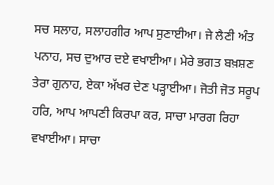ਸਚ ਸਲਾਹ, ਸਲਾਹਗੀਰ ਆਪ ਸੁਣਾਈਆ। ਜੇ ਲੈਣੀ ਅੰਤ ਪਨਾਹ, ਸਚ ਦੁਆਰ ਦਏ ਵਖਾਈਆ। ਮੇਰੇ ਭਗਤ ਬਖ਼ਸ਼ਣ ਤੇਰਾ ਗੁਨਾਹ, ਏਕਾ ਅੱਖਰ ਦੇਣ ਪੜ੍ਹਾਈਆ। ਜੋਤੀ ਜੋਤ ਸਰੂਪ ਹਰਿ, ਆਪ ਆਪਣੀ ਕਿਰਪਾ ਕਰ, ਸਾਚਾ ਮਾਰਗ ਰਿਹਾ ਵਖਾਈਆ। ਸਾਚਾ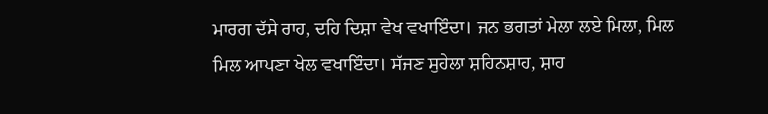ਮਾਰਗ ਦੱਸੇ ਰਾਹ, ਦਹਿ ਦਿਸ਼ਾ ਵੇਖ ਵਖਾਇੰਦਾ। ਜਨ ਭਗਤਾਂ ਮੇਲਾ ਲਏ ਮਿਲਾ, ਮਿਲ ਮਿਲ ਆਪਣਾ ਖੇਲ ਵਖਾਇੰਦਾ। ਸੱਜਣ ਸੁਹੇਲਾ ਸ਼ਹਿਨਸ਼ਾਹ, ਸ਼ਾਹ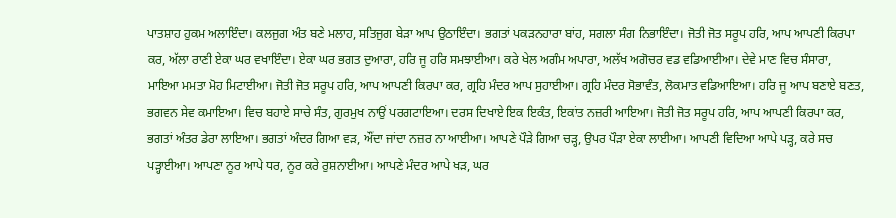ਪਾਤਸ਼ਾਹ ਹੁਕਮ ਅਲਾਇੰਦਾ। ਕਲਜੁਗ ਅੰਤ ਬਣੇ ਮਲਾਹ, ਸਤਿਜੁਗ ਬੇੜਾ ਆਪ ਉਠਾਇੰਦਾ। ਭਗਤਾਂ ਪਕੜਨਹਾਰਾ ਬਾਂਹ, ਸਗਲਾ ਸੰਗ ਨਿਭਾਇੰਦਾ। ਜੋਤੀ ਜੋਤ ਸਰੂਪ ਹਰਿ, ਆਪ ਆਪਣੀ ਕਿਰਪਾ ਕਰ, ਅੱਲਾ ਰਾਣੀ ਏਕਾ ਘਰ ਵਖਾਇੰਦਾ। ਏਕਾ ਘਰ ਭਗਤ ਦੁਆਰਾ, ਹਰਿ ਜੂ ਹਰਿ ਸਮਝਾਈਆ। ਕਰੇ ਖੇਲ ਅਗੰਮ ਅਪਾਰਾ, ਅਲੱਖ ਅਗੋਚਰ ਵਡ ਵਡਿਆਈਆ। ਦੇਵੇ ਮਾਣ ਵਿਚ ਸੰਸਾਰਾ, ਮਾਇਆ ਮਮਤਾ ਮੋਹ ਮਿਟਾਈਆ। ਜੋਤੀ ਜੋਤ ਸਰੂਪ ਹਰਿ, ਆਪ ਆਪਣੀ ਕਿਰਪਾ ਕਰ, ਗ੍ਰਹਿ ਮੰਦਰ ਆਪ ਸੁਹਾਈਆ। ਗ੍ਰਹਿ ਮੰਦਰ ਸੋਭਾਵੰਤ, ਲੋਕਮਾਤ ਵਡਿਆਇਆ। ਹਰਿ ਜੂ ਆਪ ਬਣਾਏ ਬਣਤ, ਭਗਵਨ ਸੇਵ ਕਮਾਇਆ। ਵਿਚ ਬਹਾਏ ਸਾਚੇ ਸੰਤ, ਗੁਰਮੁਖ ਨਾਉਂ ਪਰਗਟਾਇਆ। ਦਰਸ ਦਿਖਾਏ ਇਕ ਇਕੰਤ, ਇਕਾਂਤ ਨਜ਼ਰੀ ਆਇਆ। ਜੋਤੀ ਜੋਤ ਸਰੂਪ ਹਰਿ, ਆਪ ਆਪਣੀ ਕਿਰਪਾ ਕਰ, ਭਗਤਾਂ ਅੰਤਰ ਡੇਰਾ ਲਾਇਆ। ਭਗਤਾਂ ਅੰਦਰ ਗਿਆ ਵੜ, ਔਂਦਾ ਜਾਂਦਾ ਨਜ਼ਰ ਨਾ ਆਈਆ। ਆਪਣੇ ਪੌੜੇ ਗਿਆ ਚੜ੍ਹ, ਉਪਰ ਪੌੜਾ ਏਕਾ ਲਾਈਆ। ਆਪਣੀ ਵਿਦਿਆ ਆਪੇ ਪੜ੍ਹ, ਕਰੇ ਸਚ ਪੜ੍ਹਾਈਆ। ਆਪਣਾ ਨੂਰ ਆਪੇ ਧਰ, ਨੂਰ ਕਰੇ ਰੁਸ਼ਨਾਈਆ। ਆਪਣੇ ਮੰਦਰ ਆਪੇ ਖੜ, ਘਰ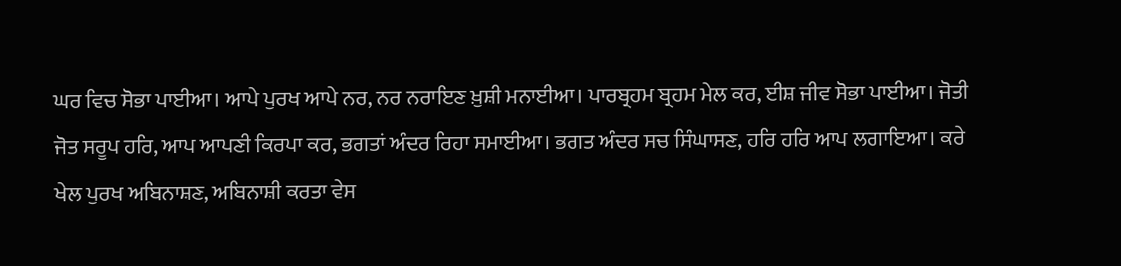ਘਰ ਵਿਚ ਸੋਭਾ ਪਾਈਆ। ਆਪੇ ਪੁਰਖ ਆਪੇ ਨਰ, ਨਰ ਨਰਾਇਣ ਖ਼ੁਸ਼ੀ ਮਨਾਈਆ। ਪਾਰਬ੍ਰਹਮ ਬ੍ਰਹਮ ਮੇਲ ਕਰ, ਈਸ਼ ਜੀਵ ਸੋਭਾ ਪਾਈਆ। ਜੋਤੀ ਜੋਤ ਸਰੂਪ ਹਰਿ, ਆਪ ਆਪਣੀ ਕਿਰਪਾ ਕਰ, ਭਗਤਾਂ ਅੰਦਰ ਰਿਹਾ ਸਮਾਈਆ। ਭਗਤ ਅੰਦਰ ਸਚ ਸਿੰਘਾਸਣ, ਹਰਿ ਹਰਿ ਆਪ ਲਗਾਇਆ। ਕਰੇ ਖੇਲ ਪੁਰਖ ਅਬਿਨਾਸ਼ਣ, ਅਬਿਨਾਸ਼ੀ ਕਰਤਾ ਵੇਸ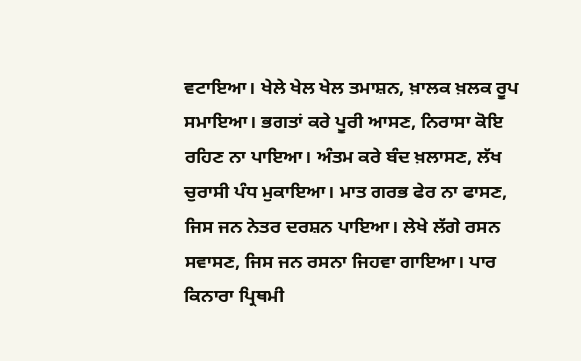ਵਟਾਇਆ। ਖੇਲੇ ਖੇਲ ਖੇਲ ਤਮਾਸ਼ਨ, ਖ਼ਾਲਕ ਖ਼ਲਕ ਰੂਪ ਸਮਾਇਆ। ਭਗਤਾਂ ਕਰੇ ਪੂਰੀ ਆਸਣ, ਨਿਰਾਸਾ ਕੋਇ ਰਹਿਣ ਨਾ ਪਾਇਆ। ਅੰਤਮ ਕਰੇ ਬੰਦ ਖ਼ਲਾਸਣ, ਲੱਖ ਚੁਰਾਸੀ ਪੰਧ ਮੁਕਾਇਆ। ਮਾਤ ਗਰਭ ਫੇਰ ਨਾ ਫਾਸਣ, ਜਿਸ ਜਨ ਨੇਤਰ ਦਰਸ਼ਨ ਪਾਇਆ। ਲੇਖੇ ਲੱਗੇ ਰਸਨ ਸਵਾਸਣ, ਜਿਸ ਜਨ ਰਸਨਾ ਜਿਹਵਾ ਗਾਇਆ। ਪਾਰ ਕਿਨਾਰਾ ਪ੍ਰਿਥਮੀ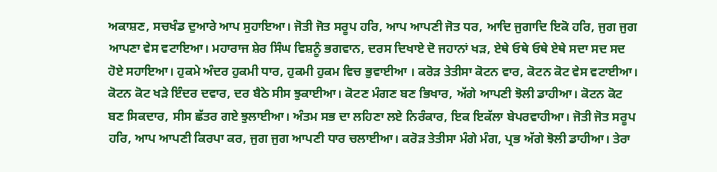ਅਕਾਸ਼ਣ, ਸਚਖੰਡ ਦੁਆਰੇ ਆਪ ਸੁਹਾਇਆ। ਜੋਤੀ ਜੋਤ ਸਰੂਪ ਹਰਿ, ਆਪ ਆਪਣੀ ਜੋਤ ਧਰ, ਆਦਿ ਜੁਗਾਦਿ ਇਕੋ ਹਰਿ, ਜੁਗ ਜੁਗ ਆਪਣਾ ਵੇਸ ਵਟਾਇਆ। ਮਹਾਰਾਜ ਸ਼ੇਰ ਸਿੰਘ ਵਿਸ਼ਨੂੰ ਭਗਵਾਨ, ਦਰਸ ਦਿਖਾਏ ਦੋ ਜਹਾਨਾਂ ਖੜ, ਏਥੇ ਓਥੇ ਓਥੇ ਏਥੇ ਸਦਾ ਸਦ ਸਦ ਹੋਏ ਸਹਾਇਆ। ਹੁਕਮੇ ਅੰਦਰ ਹੁਕਮੀ ਧਾਰ, ਹੁਕਮੀ ਹੁਕਮ ਵਿਚ ਭੁਵਾਈਆ । ਕਰੋੜ ਤੇਤੀਸਾ ਕੋਟਨ ਵਾਰ, ਕੋਟਨ ਕੋਟ ਵੇਸ ਵਟਾਈਆ। ਕੋਟਨ ਕੋਟ ਖੜੇ ਇੰਦਰ ਦਵਾਰ, ਦਰ ਬੈਠੇ ਸੀਸ ਝੁਕਾਈਆ। ਕੋਟਣ ਮੰਗਣ ਬਣ ਭਿਖਾਰ, ਅੱਗੇ ਆਪਣੀ ਝੋਲੀ ਡਾਹੀਆ। ਕੋਟਨ ਕੋਟ ਬਣ ਸਿਕਦਾਰ, ਸੀਸ ਛੱਤਰ ਗਏ ਝੁਲਾਈਆ। ਅੰਤਮ ਸਭ ਦਾ ਲਹਿਣਾ ਲਏ ਨਿਰੰਕਾਰ, ਇਕ ਇਕੱਲਾ ਬੇਪਰਵਾਹੀਆ। ਜੋਤੀ ਜੋਤ ਸਰੂਪ ਹਰਿ, ਆਪ ਆਪਣੀ ਕਿਰਪਾ ਕਰ, ਜੁਗ ਜੁਗ ਆਪਣੀ ਧਾਰ ਚਲਾਈਆ। ਕਰੋੜ ਤੇਤੀਸਾ ਮੰਗੇ ਮੰਗ, ਪ੍ਰਭ ਅੱਗੇ ਝੋਲੀ ਡਾਹੀਆ। ਤੇਰਾ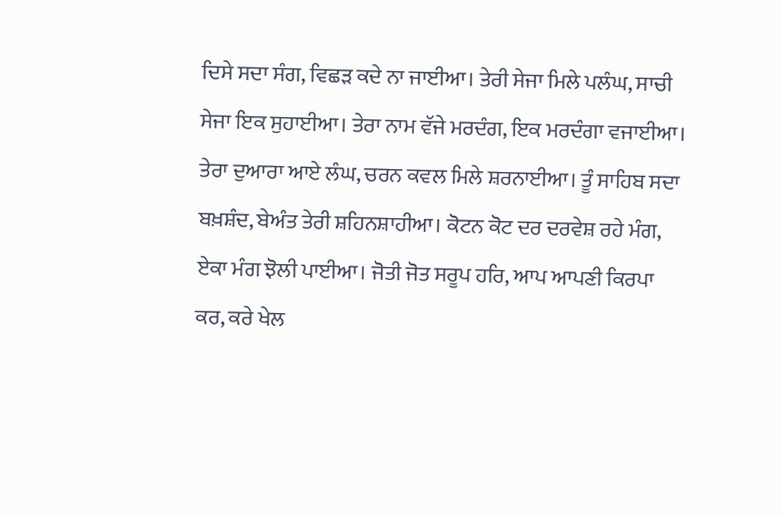ਦਿਸੇ ਸਦਾ ਸੰਗ, ਵਿਛੜ ਕਦੇ ਨਾ ਜਾਈਆ। ਤੇਰੀ ਸੇਜਾ ਮਿਲੇ ਪਲੰਘ, ਸਾਚੀ ਸੇਜਾ ਇਕ ਸੁਹਾਈਆ। ਤੇਰਾ ਨਾਮ ਵੱਜੇ ਮਰਦੰਗ, ਇਕ ਮਰਦੰਗਾ ਵਜਾਈਆ। ਤੇਰਾ ਦੁਆਰਾ ਆਏ ਲੰਘ, ਚਰਨ ਕਵਲ ਮਿਲੇ ਸ਼ਰਨਾਈਆ। ਤੂੰ ਸਾਹਿਬ ਸਦਾ ਬਖ਼ਸ਼ੰਦ, ਬੇਅੰਤ ਤੇਰੀ ਸ਼ਹਿਨਸ਼ਾਹੀਆ। ਕੋਟਨ ਕੋਟ ਦਰ ਦਰਵੇਸ਼ ਰਹੇ ਮੰਗ, ਏਕਾ ਮੰਗ ਝੋਲੀ ਪਾਈਆ। ਜੋਤੀ ਜੋਤ ਸਰੂਪ ਹਰਿ, ਆਪ ਆਪਣੀ ਕਿਰਪਾ ਕਰ, ਕਰੇ ਖੇਲ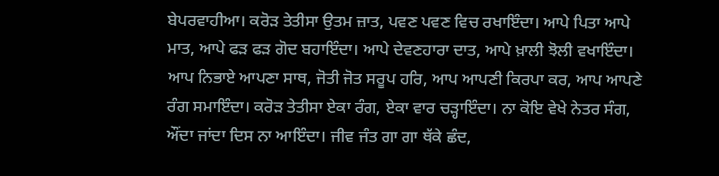ਬੇਪਰਵਾਹੀਆ। ਕਰੋੜ ਤੇਤੀਸਾ ਉਤਮ ਜ਼ਾਤ, ਪਵਣ ਪਵਣ ਵਿਚ ਰਖਾਇੰਦਾ। ਆਪੇ ਪਿਤਾ ਆਪੇ ਮਾਤ, ਆਪੇ ਫੜ ਫੜ ਗੋਦ ਬਹਾਇੰਦਾ। ਆਪੇ ਦੇਵਣਹਾਰਾ ਦਾਤ, ਆਪੇ ਖ਼ਾਲੀ ਝੋਲੀ ਵਖਾਇੰਦਾ। ਆਪ ਨਿਭਾਏ ਆਪਣਾ ਸਾਥ, ਜੋਤੀ ਜੋਤ ਸਰੂਪ ਹਰਿ, ਆਪ ਆਪਣੀ ਕਿਰਪਾ ਕਰ, ਆਪ ਆਪਣੇ ਰੰਗ ਸਮਾਇੰਦਾ। ਕਰੋੜ ਤੇਤੀਸਾ ਏਕਾ ਰੰਗ, ਏਕਾ ਵਾਰ ਚੜ੍ਹਾਇੰਦਾ। ਨਾ ਕੋਇ ਵੇਖੇ ਨੇਤਰ ਸੰਗ, ਔਂਦਾ ਜਾਂਦਾ ਦਿਸ ਨਾ ਆਇੰਦਾ। ਜੀਵ ਜੰਤ ਗਾ ਗਾ ਥੱਕੇ ਛੰਦ,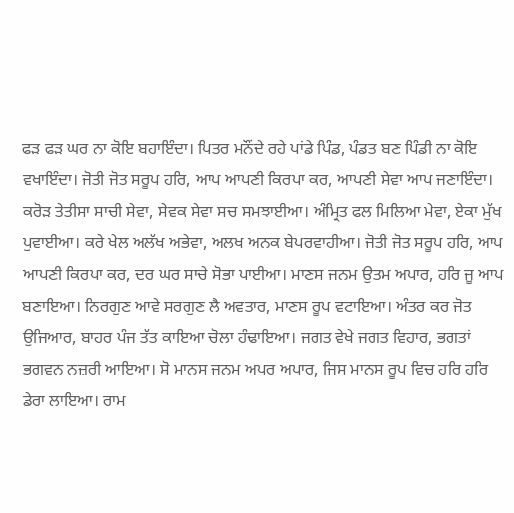ਫੜ ਫੜ ਘਰ ਨਾ ਕੋਇ ਬਹਾਇੰਦਾ। ਪਿਤਰ ਮਨੌਂਦੇ ਰਹੇ ਪਾਂਡੇ ਪਿੰਡ, ਪੰਡਤ ਬਣ ਪਿੰਡੀ ਨਾ ਕੋਇ ਵਖਾਇੰਦਾ। ਜੋਤੀ ਜੋਤ ਸਰੂਪ ਹਰਿ, ਆਪ ਆਪਣੀ ਕਿਰਪਾ ਕਰ, ਆਪਣੀ ਸੇਵਾ ਆਪ ਜਣਾਇੰਦਾ। ਕਰੋੜ ਤੇਤੀਸਾ ਸਾਚੀ ਸੇਵਾ, ਸੇਵਕ ਸੇਵਾ ਸਚ ਸਮਝਾਈਆ। ਅੰਮ੍ਰਿਤ ਫਲ ਮਿਲਿਆ ਮੇਵਾ, ਏਕਾ ਮੁੱਖ ਪੁਵਾਈਆ। ਕਰੇ ਖੇਲ ਅਲੱਖ ਅਭੇਵਾ, ਅਲਖ ਅਨਕ ਬੇਪਰਵਾਹੀਆ। ਜੋਤੀ ਜੋਤ ਸਰੂਪ ਹਰਿ, ਆਪ ਆਪਣੀ ਕਿਰਪਾ ਕਰ, ਦਰ ਘਰ ਸਾਚੇ ਸੋਭਾ ਪਾਈਆ। ਮਾਣਸ ਜਨਮ ਉਤਮ ਅਪਾਰ, ਹਰਿ ਜੂ ਆਪ ਬਣਾਇਆ। ਨਿਰਗੁਣ ਆਵੇ ਸਰਗੁਣ ਲੈ ਅਵਤਾਰ, ਮਾਣਸ ਰੂਪ ਵਟਾਇਆ। ਅੰਤਰ ਕਰ ਜੋਤ ਉਜਿਆਰ, ਬਾਹਰ ਪੰਜ ਤੱਤ ਕਾਇਆ ਚੋਲਾ ਹੰਢਾਇਆ। ਜਗਤ ਵੇਖੇ ਜਗਤ ਵਿਹਾਰ, ਭਗਤਾਂ ਭਗਵਨ ਨਜ਼ਰੀ ਆਇਆ। ਸੋ ਮਾਨਸ ਜਨਮ ਅਪਰ ਅਪਾਰ, ਜਿਸ ਮਾਨਸ ਰੂਪ ਵਿਚ ਹਰਿ ਹਰਿ ਡੇਰਾ ਲਾਇਆ। ਰਾਮ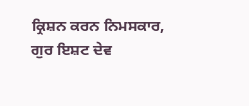ਕ੍ਰਿਸ਼ਨ ਕਰਨ ਨਿਮਸਕਾਰ, ਗੁਰ ਇਸ਼ਟ ਦੇਵ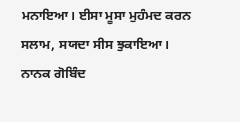ਮਨਾਇਆ। ਈਸਾ ਮੂਸਾ ਮੁਹੰਮਦ ਕਰਨ ਸਲਾਮ, ਸਯਦਾ ਸੀਸ ਝੁਕਾਇਆ। ਨਾਨਕ ਗੋਬਿੰਦ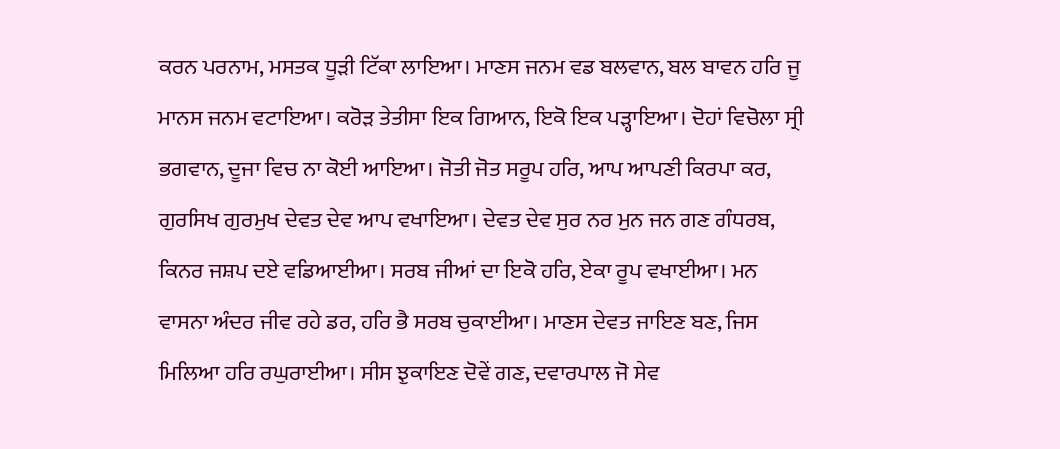ਕਰਨ ਪਰਨਾਮ, ਮਸਤਕ ਧੂੜੀ ਟਿੱਕਾ ਲਾਇਆ। ਮਾਣਸ ਜਨਮ ਵਡ ਬਲਵਾਨ, ਬਲ ਬਾਵਨ ਹਰਿ ਜੂ ਮਾਨਸ ਜਨਮ ਵਟਾਇਆ। ਕਰੋੜ ਤੇਤੀਸਾ ਇਕ ਗਿਆਨ, ਇਕੋ ਇਕ ਪੜ੍ਹਾਇਆ। ਦੋਹਾਂ ਵਿਚੋਲਾ ਸ੍ਰੀ ਭਗਵਾਨ, ਦੂਜਾ ਵਿਚ ਨਾ ਕੋਈ ਆਇਆ। ਜੋਤੀ ਜੋਤ ਸਰੂਪ ਹਰਿ, ਆਪ ਆਪਣੀ ਕਿਰਪਾ ਕਰ, ਗੁਰਸਿਖ ਗੁਰਮੁਖ ਦੇਵਤ ਦੇਵ ਆਪ ਵਖਾਇਆ। ਦੇਵਤ ਦੇਵ ਸੁਰ ਨਰ ਮੁਨ ਜਨ ਗਣ ਗੰਧਰਬ, ਕਿਨਰ ਜਸ਼ਪ ਦਏ ਵਡਿਆਈਆ। ਸਰਬ ਜੀਆਂ ਦਾ ਇਕੋ ਹਰਿ, ਏਕਾ ਰੂਪ ਵਖਾਈਆ। ਮਨ ਵਾਸਨਾ ਅੰਦਰ ਜੀਵ ਰਹੇ ਡਰ, ਹਰਿ ਭੈ ਸਰਬ ਚੁਕਾਈਆ। ਮਾਣਸ ਦੇਵਤ ਜਾਇਣ ਬਣ, ਜਿਸ ਮਿਲਿਆ ਹਰਿ ਰਘੁਰਾਈਆ। ਸੀਸ ਝੁਕਾਇਣ ਦੋਵੇਂ ਗਣ, ਦਵਾਰਪਾਲ ਜੋ ਸੇਵ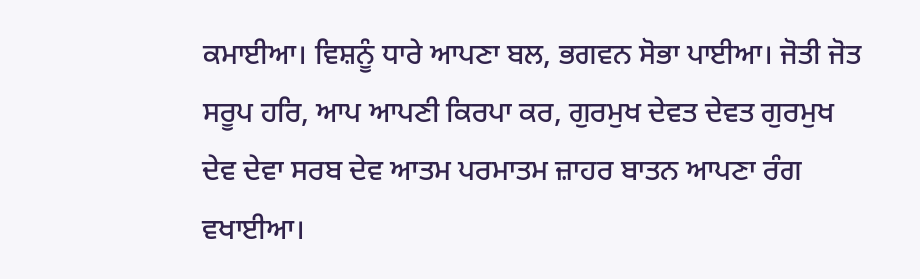ਕਮਾਈਆ। ਵਿਸ਼ਨੂੰ ਧਾਰੇ ਆਪਣਾ ਬਲ, ਭਗਵਨ ਸੋਭਾ ਪਾਈਆ। ਜੋਤੀ ਜੋਤ ਸਰੂਪ ਹਰਿ, ਆਪ ਆਪਣੀ ਕਿਰਪਾ ਕਰ, ਗੁਰਮੁਖ ਦੇਵਤ ਦੇਵਤ ਗੁਰਮੁਖ ਦੇਵ ਦੇਵਾ ਸਰਬ ਦੇਵ ਆਤਮ ਪਰਮਾਤਮ ਜ਼ਾਹਰ ਬਾਤਨ ਆਪਣਾ ਰੰਗ ਵਖਾਈਆ।